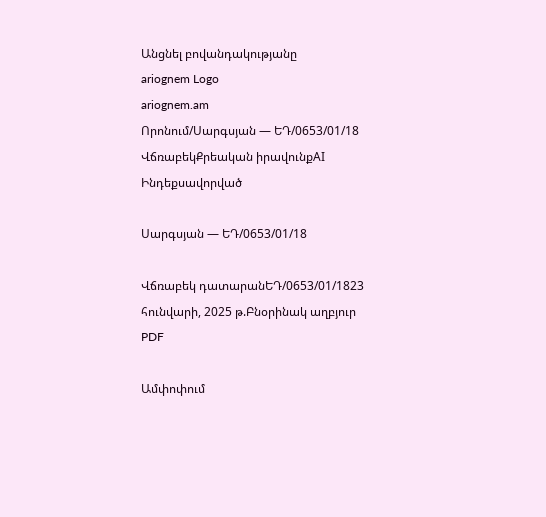Անցնել բովանդակությանը
ariognem Logo
ariognem.am
Որոնում/Սարգսյան — ԵԴ/0653/01/18
ՎճռաբեկՔրեական իրավունքAI Ինդեքսավորված

Սարգսյան — ԵԴ/0653/01/18

Վճռաբեկ դատարանԵԴ/0653/01/1823 հունվարի, 2025 թ.Բնօրինակ աղբյուր
PDF

Ամփոփում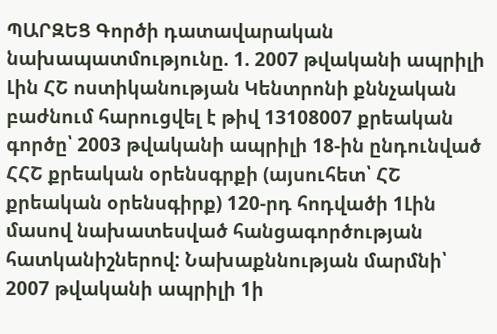ՊԱՐԶԵՑ Գործի դատավարական նախապատմությունը. 1. 2007 թվականի ապրիլի Լին ՀՇ ոստիկանության Կենտրոնի քննչական բաժնում հարուցվել է թիվ 13108007 քրեական գործը՝ 2003 թվականի ապրիլի 18-ին ընդունված ՀՀՇ քրեական օրենսգրքի (այսուհետ՝ ՀՇ քրեական օրենսգիրք) 120-րդ հոդվածի 1Լին մասով նախատեսված հանցագործության հատկանիշներով: Նախաքննության մարմնի՝ 2007 թվականի ապրիլի 1ի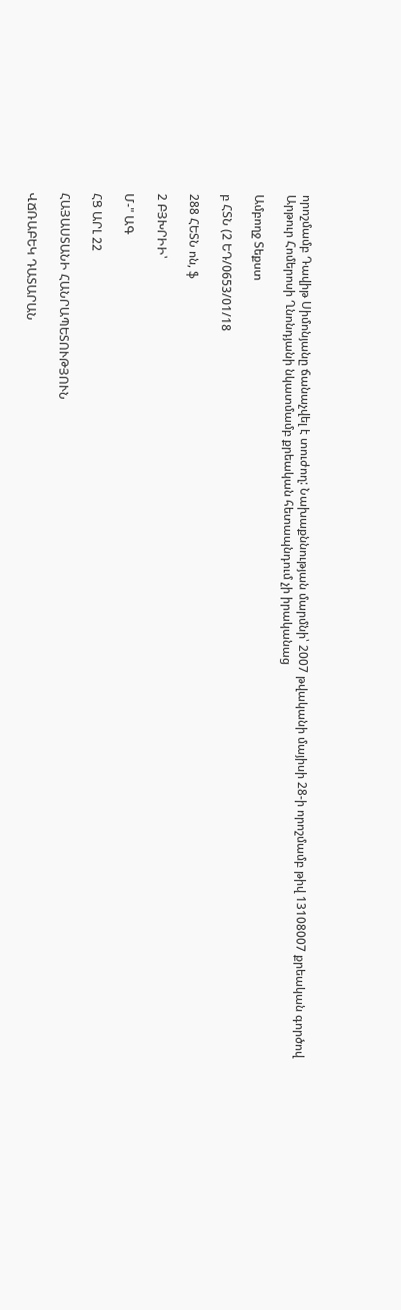որոշմամբ Դավիթ Սիմոնյանը ճանաչվել է տուժող: Նախաքննության մարմնի՝ 2007 թվականի մայիսի 28-ի որոշմամբ թիվ 13108007 քրեական գործով Արթուր Հոմերոսի Ղնոնդյանի նկատմամբ քրեական հետապնդում չի իրականաց

Ամբողջ Տեքստ

բ ՀՏՆ (2 ԵԴ/0653/01/18

288 ՀԵՏՆ ոն, ֆ

2 ԲՅԽՐԻԻ՝

Մ-" ԱԳ

ՀՑ ԱՐԼ 22

ՀԱՅԱՍՏԱՆԻ ՀԱՆՐԱՊԵՏՈՒԹՅՈՒՆ

ՎՃՌԱԲԵԿ ԴԱՏԱՐԱՆ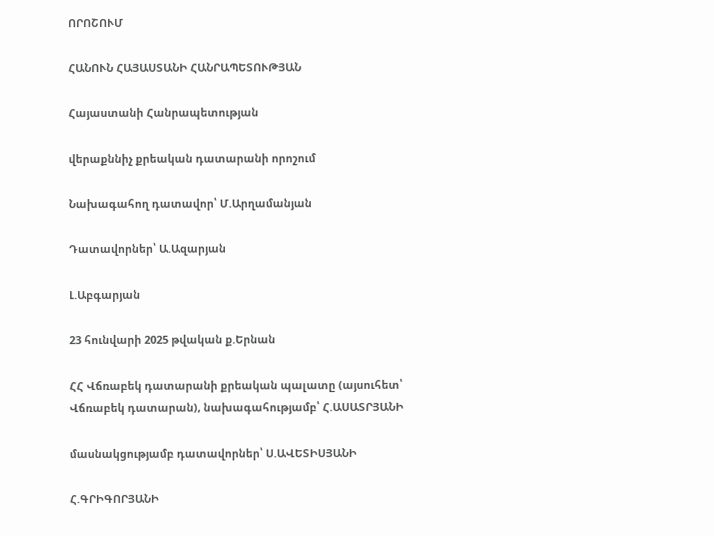ՈՐՈՇՈՒՄ

ՀԱՆՈՒՆ ՀԱՅԱՍՏԱՆԻ ՀԱՆՐԱՊԵՏՈՒԹՅԱՆ

Հայաստանի Հանրապետության

վերաքննիչ քրեական դատարանի որոշում

Նախագահող դատավոր՝ Մ.Արղամանյան

Դատավորներ՝ Ա.Ազարյան

Լ.Աբգարյան

23 հունվարի 2025 թվական ք.Երնան

ՀՀ Վճռաբեկ դատարանի քրեական պալատը (այսուհետ՝ Վճռաբեկ դատարան), նախագահությամբ՝ Հ.ԱՍԱՏՐՅԱՆԻ

մասնակցությամբ դատավորներ՝ Ս.ԱՎԵՏԻՍՅԱՆԻ

Հ.ԳՐԻԳՈՐՅԱՆԻ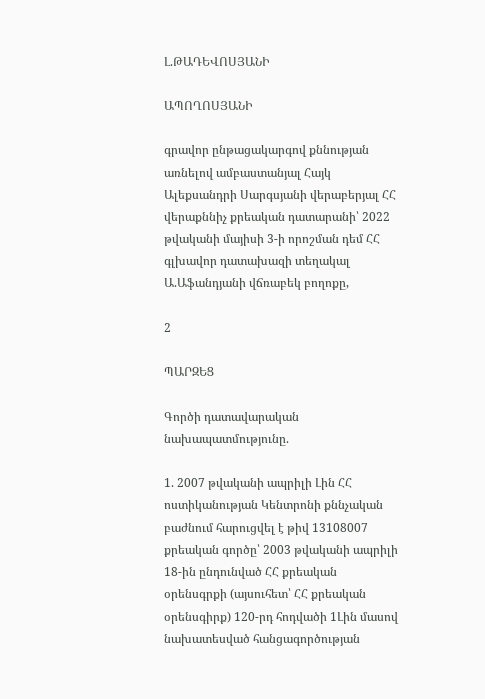Լ.ԹԱԴԵՎՈՍՅԱՆԻ

ԱՊՈՂՈՍՅԱՆԻ

գրավոր ընթացակարգով քննության առնելով ամբաստանյալ Հայկ Ալեքսանդրի Սարգսյանի վերաբերյալ ՀՀ վերաքննիչ քրեական դատարանի՝ 2022 թվականի մայիսի 3-ի որոշման դեմ ՀՀ գլխավոր դատախազի տեղակալ Ա.Աֆանդյանի վճռաբեկ բողոքը,

2

ՊԱՐԶԵՑ

Գործի դատավարական նախապատմությունը.

1. 2007 թվականի ապրիլի Լին ՀՀ ոստիկանության Կենտրոնի քննչական բաժնում հարուցվել է թիվ 13108007 քրեական գործը՝ 2003 թվականի ապրիլի 18-ին ընդունված ՀՀ քրեական օրենսգրքի (այսուհետ՝ ՀՀ քրեական օրենսգիրք) 120-րդ հոդվածի 1Լին մասով նախատեսված հանցագործության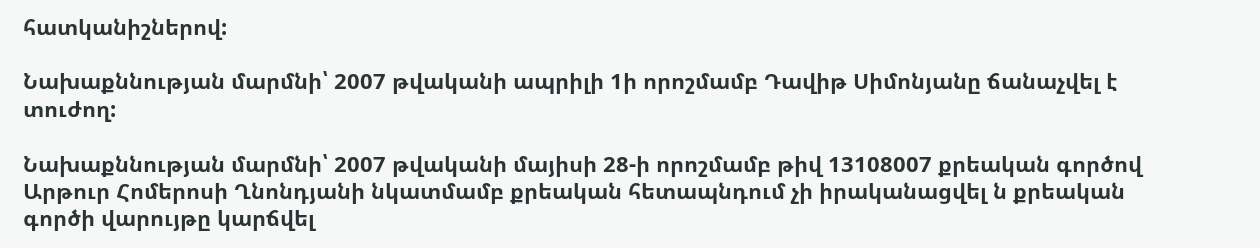հատկանիշներով:

Նախաքննության մարմնի՝ 2007 թվականի ապրիլի 1ի որոշմամբ Դավիթ Սիմոնյանը ճանաչվել է տուժող:

Նախաքննության մարմնի՝ 2007 թվականի մայիսի 28-ի որոշմամբ թիվ 13108007 քրեական գործով Արթուր Հոմերոսի Ղնոնդյանի նկատմամբ քրեական հետապնդում չի իրականացվել ն քրեական գործի վարույթը կարճվել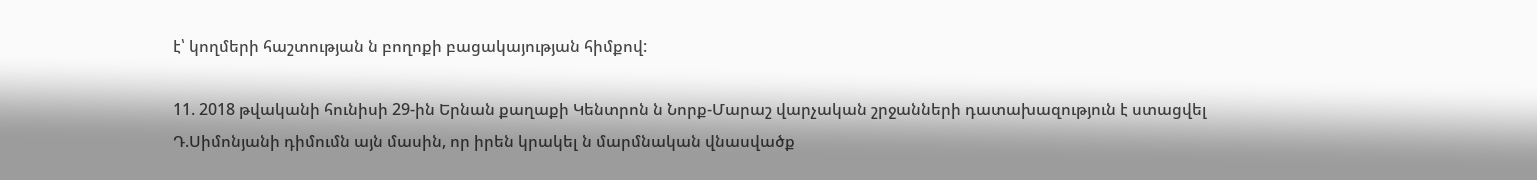է՝ կողմերի հաշտության ն բողոքի բացակայության հիմքով:

11. 2018 թվականի հունիսի 29-ին Երնան քաղաքի Կենտրոն ն Նորք-Մարաշ վարչական շրջանների դատախազություն է ստացվել Դ.Սիմոնյանի դիմումն այն մասին, որ իրեն կրակել ն մարմնական վնասվածք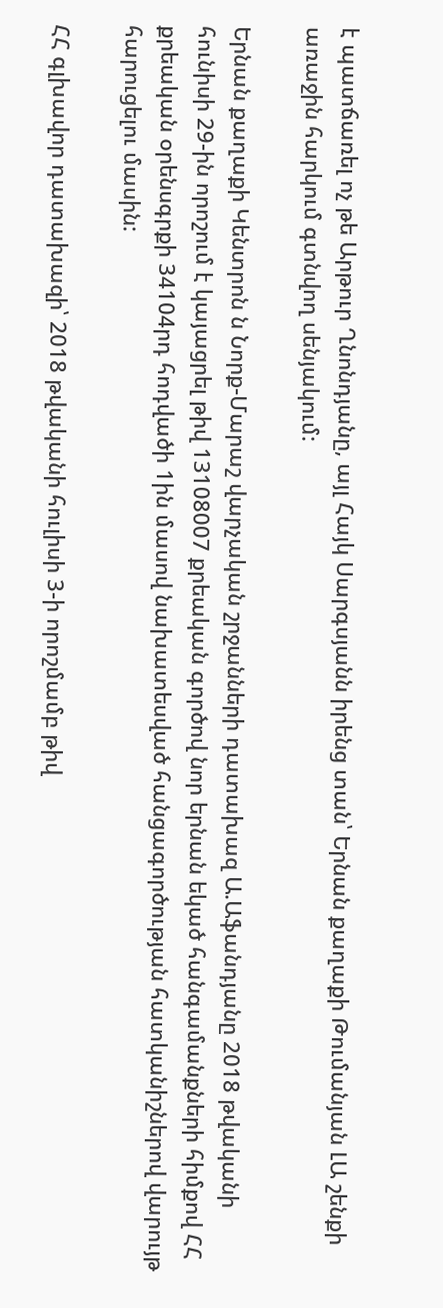է պատճառել ոչ թե Արթուր Ղնոնդյանը, այլ Հայկ Սարգսյանն իրենց տան՝ Երնան քաղաքի Թումանյան ԼԱ շենքի առաջին հարկում գտնվող սենյակում:

Երնան քաղաքի Կենտրոն ն Նորք-Մարաշ վարչական շրջանների դատախազ Ա.Աֆանդյանը 2018 թվականի հունիսի 29-ին որոշում է կայացրել թիվ 13108007 քրեական գործով նոր երնան եկած հանգամանքների հիմքով ՀՀ քրեական օրենսգրքի 34104րդ հոդվածի 1ին մասով նախատեսված հանցագործության հատկանիշներով վարույթ հարուցելու մասին:

ՀՀ գլխավոր դատախազի՝ 2018 թվականի հուլիսի 3-ի որոշմամբ թիվ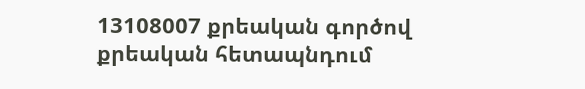13108007 քրեական գործով քրեական հետապնդում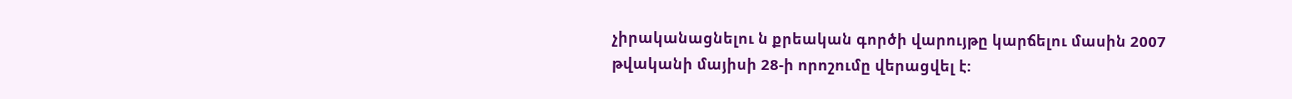չիրականացնելու ն քրեական գործի վարույթը կարճելու մասին 2007 թվականի մայիսի 28-ի որոշումը վերացվել է: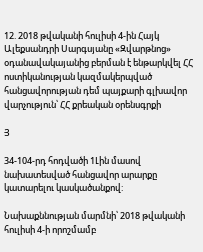12. 2018 թվականի հուլիսի 4-ին Հայկ Ալեքսանդրի Սարգսյանը «Զվարթնոց» օդանավակայանից բերման է ենթարկվել ՀՀ ոստիկանության կազմակերպված հանցավորության դեմ պայքարի գլխավոր վարչություն՝ ՀՀ քրեական օրենսգրքի

Յ

34-104-րդ հոդվածի 1Լին մասով նախատեսված հանցավոր արարքը կատարելու կասկածանքով:

Նախաքննության մարմնի՝ 2018 թվականի հուլիսի 4-ի որոշմամբ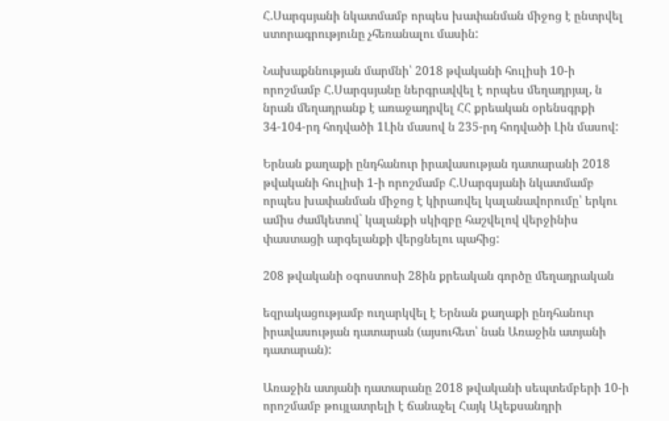Հ.Սարգսյանի նկատմամբ որպես խափանման միջոց է ընտրվել ստորագրությունը չհեռանալու մասին:

Նախաքննության մարմնի՝ 2018 թվականի հուլիսի 10-ի որոշմամբ Հ.Սարգսյանը ներգրավվել է որպես մեղադրյալ, ն նրան մեղադրանք է առաջադրվել ՀՀ քրեական օրենսգրքի 34-104-րդ հոդվածի 1Լին մասով ն 235-րդ հոդվածի Լին մասով:

Երնան քաղաքի ընդհանուր իրավասության դատարանի 2018 թվականի հուլիսի 1-ի որոշմամբ Հ.Սարգսյանի նկատմամբ որպես խափանման միջոց է կիրառվել կալանավորումը՝ երկու ամիս ժամկետով` կալանքի սկիզբը հաշվելով վերջինիս փաստացի արգելանքի վերցնելու պահից:

208 թվականի օգոստոսի 28ին քրեական գործը մեղադրական

եզրակացությամբ ուղարկվել է Երնան քաղաքի ընդհանուր իրավասության դատարան (այսուհետ՝ նան Առաջին ատյանի դատարան):

Առաջին ատյանի դատարանը 2018 թվականի սեպտեմբերի 10-ի որոշմամբ թույլատրելի է ճանաչել Հայկ Ալեքսանդրի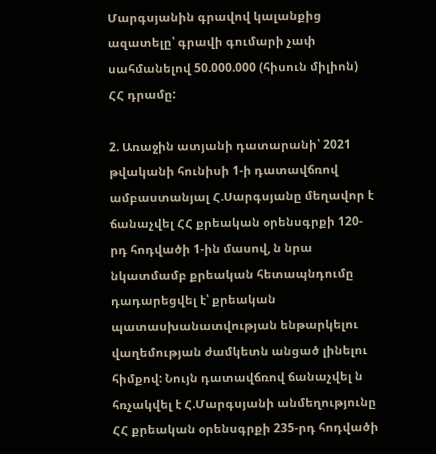Մարգսյանին գրավով կալանքից ազատելը՝ գրավի գումարի չափ սահմանելով 50.000.000 (հիսուն միլիոն) ՀՀ դրամը:

2. Առաջին ատյանի դատարանի՝ 2021 թվականի հունիսի 1-ի դատավճռով ամբաստանյալ Հ.Սարգսյանը մեղավոր է ճանաչվել ՀՀ քրեական օրենսգրքի 120-րդ հոդվածի 1-ին մասով, ն նրա նկատմամբ քրեական հետապնդումը դադարեցվել է՝ քրեական պատասխանատվության ենթարկելու վաղեմության ժամկետն անցած լինելու հիմքով: Նույն դատավճռով ճանաչվել ն հռչակվել է Հ.Մարգսյանի անմեղությունը ՀՀ քրեական օրենսգրքի 235-րդ հոդվածի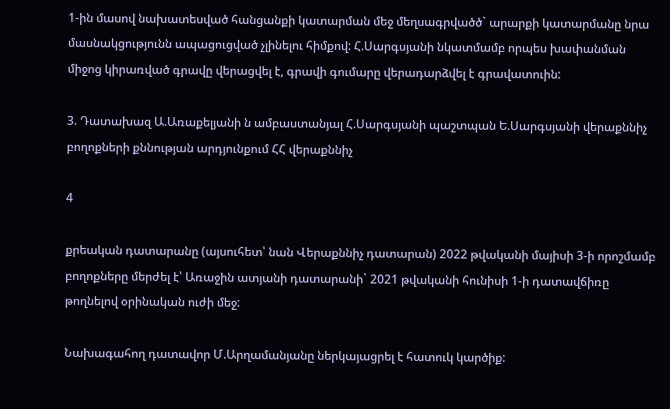1-ին մասով նախատեսված հանցանքի կատարման մեջ մեղսագրվածծ` արարքի կատարմանը նրա մասնակցությունն ապացուցված չլինելու հիմքով: Հ.Սարգսյանի նկատմամբ որպես խափանման միջոց կիրառված գրավը վերացվել է, գրավի գումարը վերադարձվել է գրավատուին:

3. Դատախազ Ա.Առաքելյանի ն ամբաստանյալ Հ.Սարգսյանի պաշտպան Ե.Սարգսյանի վերաքննիչ բողոքների քննության արդյունքում ՀՀ վերաքննիչ

4

քրեական դատարանը (այսուհետ՝ նան Վերաքննիչ դատարան) 2022 թվականի մայիսի 3-ի որոշմամբ բողոքները մերժել է՝ Առաջին ատյանի դատարանի` 2021 թվականի հունիսի 1-ի դատավճիռը թողնելով օրինական ուժի մեջ:

Նախագահող դատավոր Մ.Արղամանյանը ներկայացրել է հատուկ կարծիք: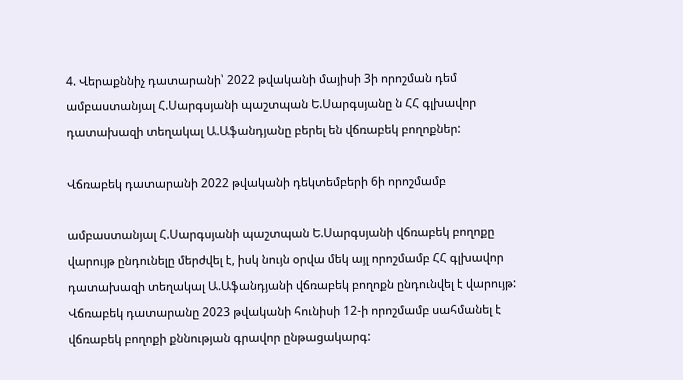4. Վերաքննիչ դատարանի՝ 2022 թվականի մայիսի 3ի որոշման դեմ ամբաստանյալ Հ.Սարգսյանի պաշտպան Ե.Սարգսյանը ն ՀՀ գլխավոր դատախազի տեղակալ Ա.Աֆանդյանը բերել են վճռաբեկ բողոքներ:

Վճռաբեկ դատարանի 2022 թվականի դեկտեմբերի 6ի որոշմամբ

ամբաստանյալ Հ.Սարգսյանի պաշտպան Ե.Սարգսյանի վճռաբեկ բողոքը վարույթ ընդունելը մերժվել է, իսկ նույն օրվա մեկ այլ որոշմամբ ՀՀ գլխավոր դատախազի տեղակալ Ա.Աֆանդյանի վճռաբեկ բողոքն ընդունվել է վարույթ: Վճռաբեկ դատարանը 2023 թվականի հունիսի 12-ի որոշմամբ սահմանել է վճռաբեկ բողոքի քննության գրավոր ընթացակարգ: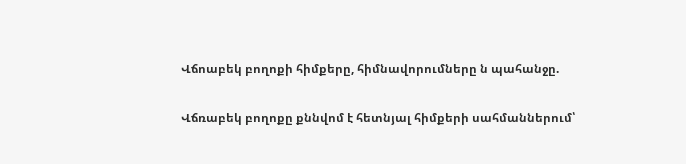Վճոաբեկ բողոքի հիմքերը, հիմնավորումները ն պահանջը.

Վճռաբեկ բողոքը քննվոմ է հետնյալ հիմքերի սահմաններում՝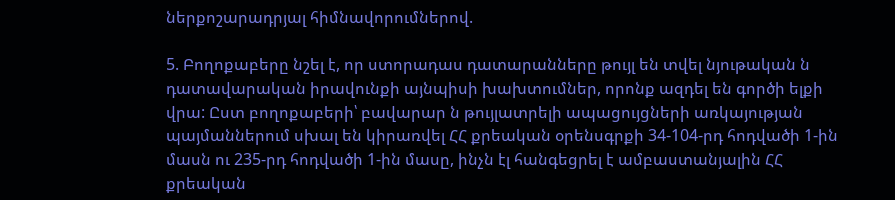ներքոշարադրյալ հիմնավորումներով.

5. Բողոքաբերը նշել է, որ ստորադաս դատարանները թույլ են տվել նյութական ն դատավարական իրավունքի այնպիսի խախտումներ, որոնք ազդել են գործի ելքի վրա: Ըստ բողոքաբերի՝ բավարար ն թույլատրելի ապացույցների առկայության պայմաններում սխալ են կիրառվել ՀՀ քրեական օրենսգրքի 34-104-րդ հոդվածի 1-ին մասն ու 235-րդ հոդվածի 1-ին մասը, ինչն էլ հանգեցրել է ամբաստանյալին ՀՀ քրեական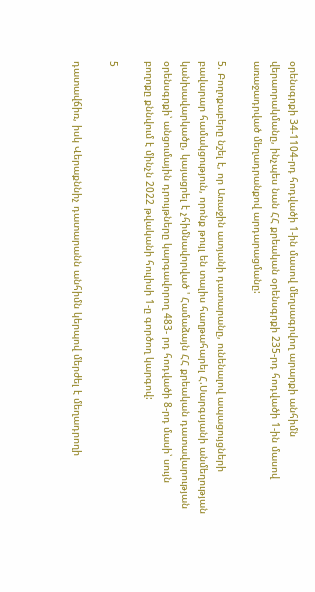օրենսգրքի 34-1104-րդ հոդվածի 1-ին մասով մեղսագրվող արարքի անհիմն վերաորակմանը, ինչպես նան ՀՀ քրեական օրենսգրքի 235-րդ հոդվածի 1-ին մասով առաջադրված մեղադրանքով արդարացմանը:

5. Բողոքաբերը նշել է, որ Առաջին ատյանի դատարանը, ունենալով ապացույցների բավարար համակցություն, որոնք թույլ են տալիս հաղթահարել Հ.Սարգսյանի անմեղության կանխավարկածը, կայացրել է չհիմնավորված ' Համաձայն ՀՀ քրեական դատավարության օրենսգրքի՝ անցումային դրույթները կարգավորող 483- րդ հոդվածի 8-րդ մասի՝ սույն բողոքը քննվում է մինչն 2022 թվականի հուլիսի 1-ը գործող կարգով:

5

դատավճիռ, իսկ Վերաքննիչ դատարանն անհիմն կերպով մերժել է մեղադրողի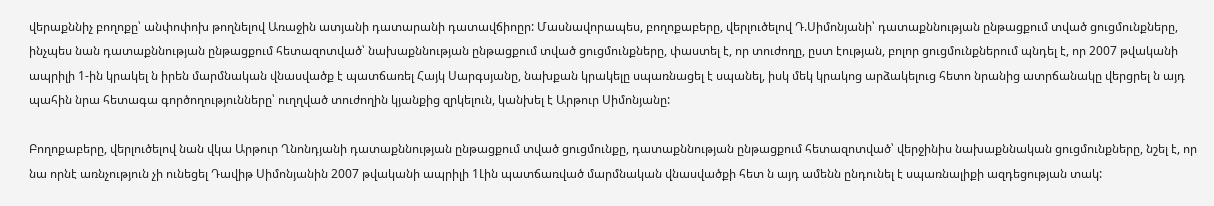վերաքննիչ բողոքը՝ անփոփոխ թողնելով Առաջին ատյանի դատարանի դատավճիոըր: Մասնավորապես, բողոքաբերը, վերլուծելով Դ.Սիմոնյանի՝ դատաքննության ընթացքում տված ցուցմունքները, ինչպես նան դատաքննության ընթացքում հետազոտված՝ նախաքննության ընթացքում տված ցուցմունքները, փաստել է, որ տուժողը, ըստ էության, բոլոր ցուցմունքներում պնդել է, որ 2007 թվականի ապրիլի 1-ին կրակել ն իրեն մարմնական վնասվածք է պատճառել Հայկ Սարգսյանը, նախքան կրակելը սպառնացել է սպանել, իսկ մեկ կրակոց արձակելուց հետո նրանից ատրճանակը վերցրել ն այդ պահին նրա հետագա գործողությունները՝ ուղղված տուժողին կյանքից զրկելուն, կանխել է Արթուր Սիմոնյանը:

Բողոքաբերը, վերլուծելով նան վկա Արթուր Ղնոնդյանի դատաքննության ընթացքում տված ցուցմունքը, դատաքննության ընթացքում հետազոտված՝ վերջինիս նախաքննական ցուցմունքները, նշել է, որ նա որնէ առնչություն չի ունեցել Դավիթ Սիմոնյանին 2007 թվականի ապրիլի 1Լին պատճառված մարմնական վնասվածքի հետ ն այդ ամենն ընդունել է սպառնալիքի ազդեցության տակ: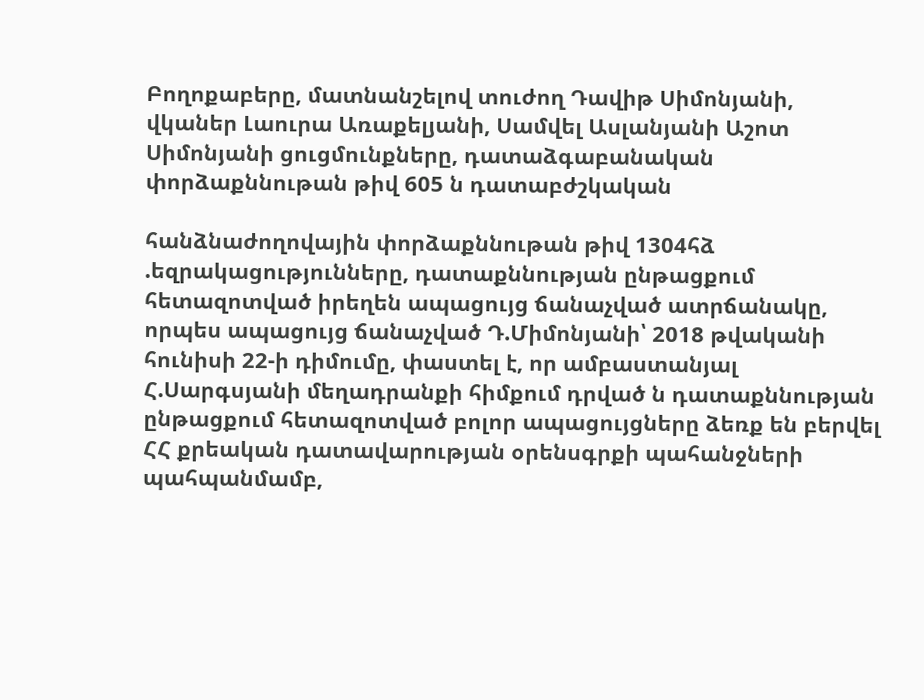Բողոքաբերը, մատնանշելով տուժող Դավիթ Սիմոնյանի, վկաներ Լաուրա Առաքելյանի, Սամվել Ասլանյանի Աշոտ Սիմոնյանի ցուցմունքները, դատաձգաբանական փորձաքննութան թիվ 605 ն դատաբժշկական

հանձնաժողովային փորձաքննութան թիվ 1304հձ .եզրակացությունները, դատաքննության ընթացքում հետազոտված իրեղեն ապացույց ճանաչված ատրճանակը, որպես ապացույց ճանաչված Դ.Միմոնյանի՝ 2018 թվականի հունիսի 22-ի դիմումը, փաստել է, որ ամբաստանյալ Հ.Սարգսյանի մեղադրանքի հիմքում դրված ն դատաքննության ընթացքում հետազոտված բոլոր ապացույցները ձեռք են բերվել ՀՀ քրեական դատավարության օրենսգրքի պահանջների պահպանմամբ,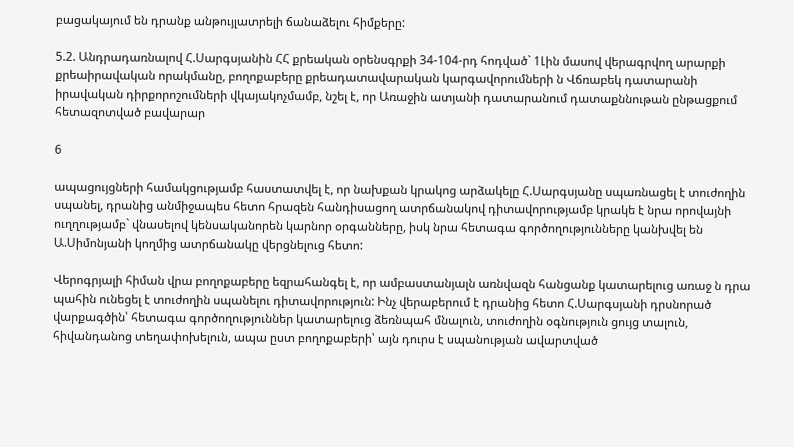բացակայում են դրանք անթույլատրելի ճանաձելու հիմքերը:

5.2. Անդրադառնալով Հ.Սարգսյանին ՀՀ քրեական օրենսգրքի 34-104-րդ հոդված` 1Լին մասով վերագրվող արարքի քրեաիրավական որակմանը, բողոքաբերը քրեադատավարական կարգավորումների ն Վճռաբեկ դատարանի իրավական դիրքորոշումների վկայակոչմամբ, նշել է, որ Առաջին ատյանի դատարանում դատաքննութան ընթացքում հետազոտված բավարար

6

ապացույցների համակցությամբ հաստատվել է, որ նախքան կրակոց արձակելը Հ.Սարգսյանը սպառնացել է տուժողին սպանել, դրանից անմիջապես հետո հրազեն հանդիսացող ատրճանակով դիտավորությամբ կրակե է նրա որովայնի ուղղությամբ` վնասելով կենսականորեն կարնոր օրգանները, իսկ նրա հետագա գործողությունները կանխվել են Ա.Սիմոնյանի կողմից ատրճանակը վերցնելուց հետո:

Վերոգրյալի հիման վրա բողոքաբերը եզրահանգել է, որ ամբաստանյալն առնվազն հանցանք կատարելուց առաջ ն դրա պահին ունեցել է տուժողին սպանելու դիտավորություն: Ինչ վերաբերում է դրանից հետո Հ.Սարգսյանի դրսնորած վարքագծին՝ հետագա գործողություններ կատարելուց ձեռնպահ մնալուն, տուժողին օգնություն ցույց տալուն, հիվանդանոց տեղափոխելուն, ապա ըստ բողոքաբերի՝ այն դուրս է սպանության ավարտված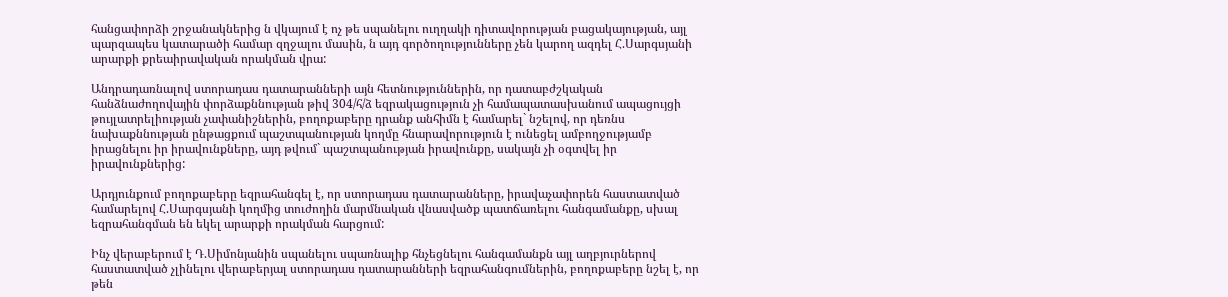հանցափորձի շրջանակներից ն վկայում է ոչ թե սպանելու ուղղակի դիտավորության բացակայության, այլ պարզապես կատարածի համար զղջալու մասին, ն այդ գործողությունները չեն կարող ազդել Հ.Սարգսյանի արարքի քրեաիրավական որակման վրա:

Անդրադառնալով ստորադաս դատարանների այն հետնություններին, որ դատաբժշկական հանձնաժողովային փորձաքննության թիվ 304/հ/ձ եզրակացություն չի համապատասխանում ապացույցի թույլատրելիության չափանիշներին, բողոքաբերը դրանք անհիմն է համարել` նշելով, որ դեռնս նախաքննության ընթացքում պաշտպանության կողմը հնարավորություն է ունեցել ամբողջությամբ իրացնելու իր իրավունքները, այդ թվում` պաշտպանության իրավունքը, սակայն չի օգտվել իր իրավունքներից:

Արդյունքում բողոքաբերը եզրահանգել է, որ ստորադաս դատարանները, իրավաչափորեն հաստատված համարելով Հ.Սարգսյանի կողմից տուժողին մարմնական վնասվածք պատճառելու հանգամանքը, սխալ եզրահանգման են եկել արարքի որակման հարցում:

Ինչ վերաբերում է Դ.Սիմոնյանին սպանելու սպառնալիք հնչեցնելու հանգամանքն այլ աղբյուրներով հաստատված չլինելու վերաբերյալ ստորադաս դատարանների եզրահանգումներին, բողոքաբերը նշել է, որ թեն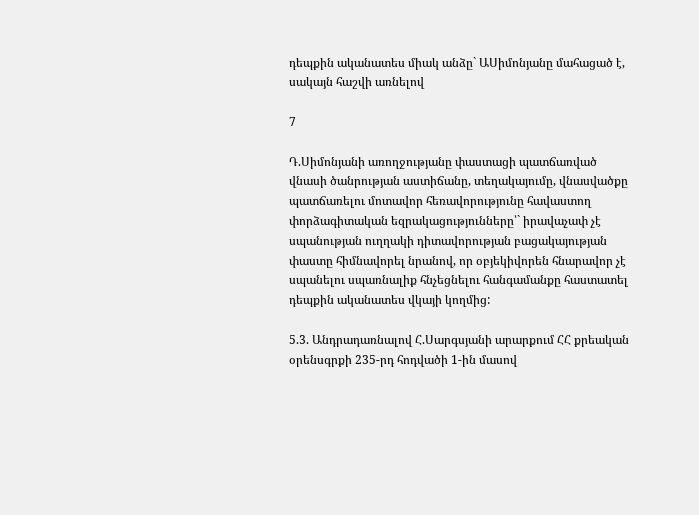դեպքին ականատես միակ անձը` ԱՍիմոնյանը մահացած է, սակայն հաշվի առնելով

7

Դ.Սիմոնյանի առողջությանը փաստացի պատճառված վնասի ծանրության աստիճանը, տեղակայումը, վնասվածքը պատճառելու մոտավոր հեռավորությունը հավաստող փորձագիտական եզրակացությունները՝` իրավաչափ չէ սպանության ուղղակի դիտավորության բացակայության փաստը հիմնավորել նրանով, որ օբյեկիվորեն հնարավոր չէ սպանելու սպառնալիք հնչեցնելու հանգամանքը հաստատել դեպքին ականատես վկայի կողմից:

5.3. Անդրադառնալով Հ.Սարգսյանի արարքում ՀՀ քրեական օրենսգրքի 235-րդ հոդվածի 1-ին մասով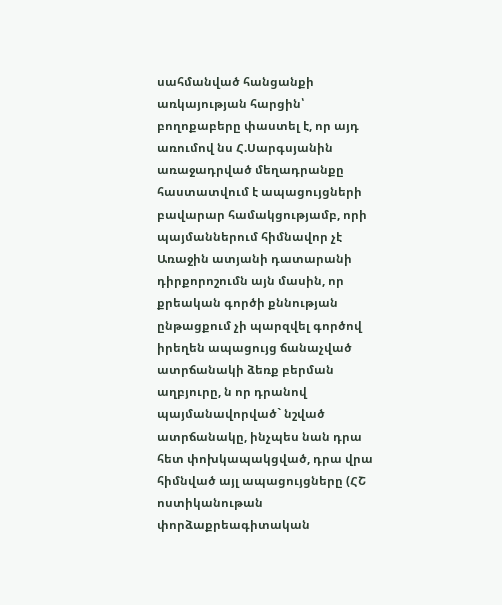սահմանված հանցանքի առկայության հարցին՝ բողոքաբերը փաստել է, որ այդ առումով նս Հ.Սարգսյանին առաջադրված մեղադրանքը հաստատվում է ապացույցների բավարար համակցությամբ, որի պայմաններում հիմնավոր չէ Առաջին ատյանի դատարանի դիրքորոշումն այն մասին, որ քրեական գործի քննության ընթացքում չի պարզվել գործով իրեղեն ապացույց ճանաչված ատրճանակի ձեռք բերման աղբյուրը, ն որ դրանով պայմանավորված` նշված ատրճանակը, ինչպես նան դրա հետ փոխկապակցված, դրա վրա հիմնված այլ ապացույցները (ՀՇ ոստիկանութան փորձաքրեագիտական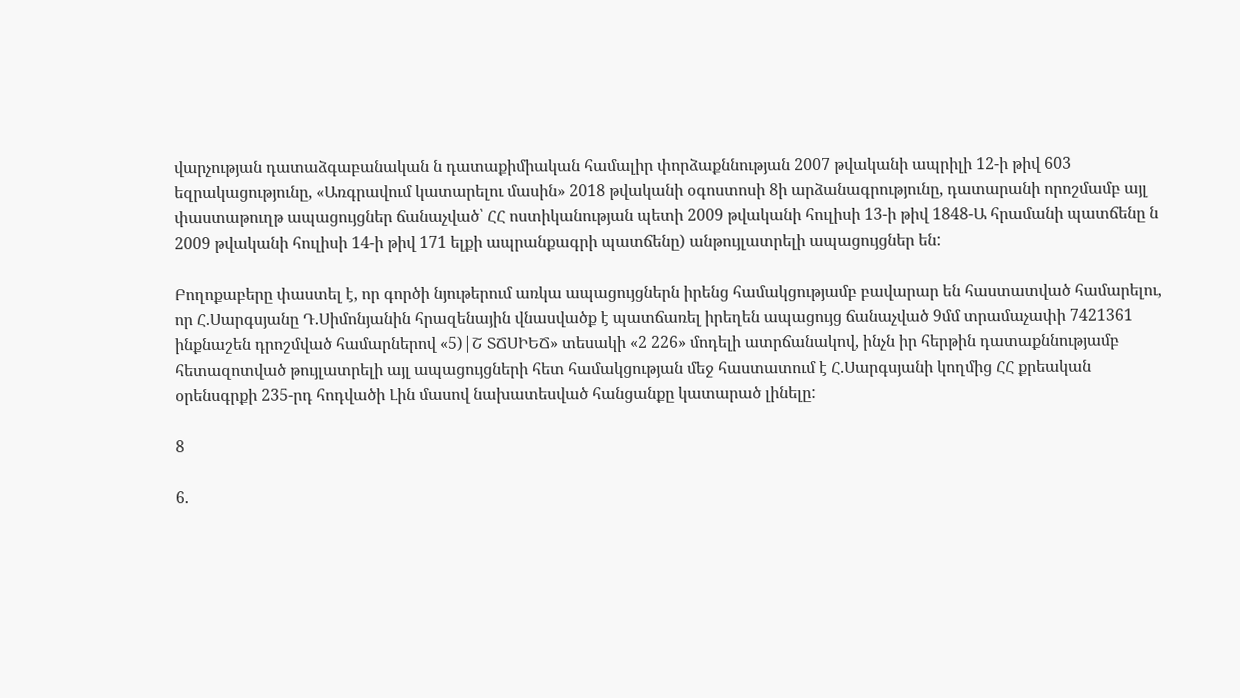վարչության դատաձգաբանական ն դատաքիմիական համալիր փորձաքննության 2007 թվականի ապրիլի 12-ի թիվ 603 եզրակացությունը, «Առգրավում կատարելու մասին» 2018 թվականի օգոստոսի 8ի արձանագրությունը, դատարանի որոշմամբ այլ փաստաթուղթ ապացույցներ ճանաչված՝ ՀՀ ոստիկանության պետի 2009 թվականի հուլիսի 13-ի թիվ 1848-Ա հրամանի պատճենը ն 2009 թվականի հուլիսի 14-ի թիվ 171 ելքի ապրանքագրի պատճենը) անթույլատրելի ապացույցներ են:

Բողոքաբերը փաստել է, որ գործի նյութերում առկա ապացույցներն իրենց համակցությամբ բավարար են հաստատված համարելու, որ Հ.Սարգսյանը Դ.Սիմոնյանին հրազենային վնասվածք է պատճառել իրեղեն ապացույց ճանաչված 9մմ տրամաչափի 7421361 ինքնաշեն դրոշմված համարներով «5)|Շ ՏՃՍԻԵՃ» տեսակի «2 226» մոդելի ատրճանակով, ինչն իր հերթին դատաքննությամբ հետազոտված թույլատրելի այլ ապացույցների հետ համակցության մեջ հաստատում է Հ.Սարգսյանի կողմից ՀՀ քրեական օրենսգրքի 235-րդ հոդվածի Լին մասով նախատեսված հանցանքը կատարած լինելը:

8

6.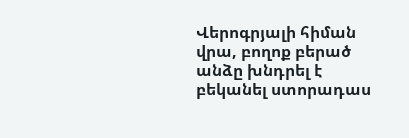Վերոգրյալի հիման վրա, բողոք բերած անձը խնդրել է բեկանել ստորադաս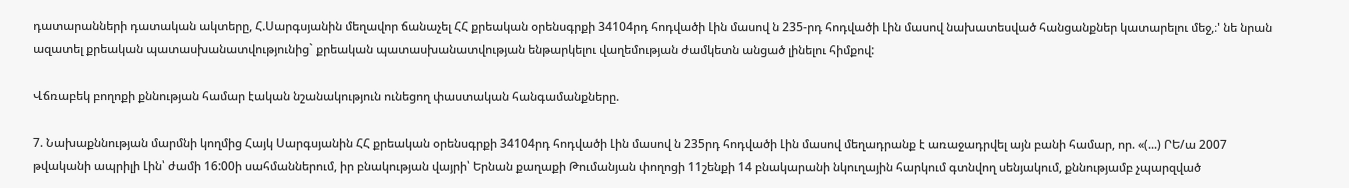դատարանների դատական ակտերը, Հ.Սարգսյանին մեղավոր ճանաչել ՀՀ քրեական օրենսգրքի 34104րդ հոդվածի Լին մասով ն 235-րդ հոդվածի Լին մասով նախատեսված հանցանքներ կատարելու մեջ,։' նե նրան ազատել քրեական պատասխանատվությունից` քրեական պատասխանատվության ենթարկելու վաղեմության ժամկետն անցած լինելու հիմքով:

Վճռաբեկ բողոքի քննության համար էական նշանակություն ունեցող փաստական հանգամանքները.

7. Նախաքննության մարմնի կողմից Հայկ Սարգսյանին ՀՀ քրեական օրենսգրքի 34104րդ հոդվածի Լին մասով ն 235րդ հոդվածի Լին մասով մեղադրանք է առաջադրվել այն բանի համար, որ. «(...) ՐԵ/ա 2007 թվականի ապրիլի Լին՝ ժամի 16:00ի սահմաններում, իր բնակության վայրի՝ Երնան քաղաքի Թումանյան փողոցի 11շենքի 14 բնակարանի նկուղային հարկում գտնվող սենյակում, քննությամբ չպարզված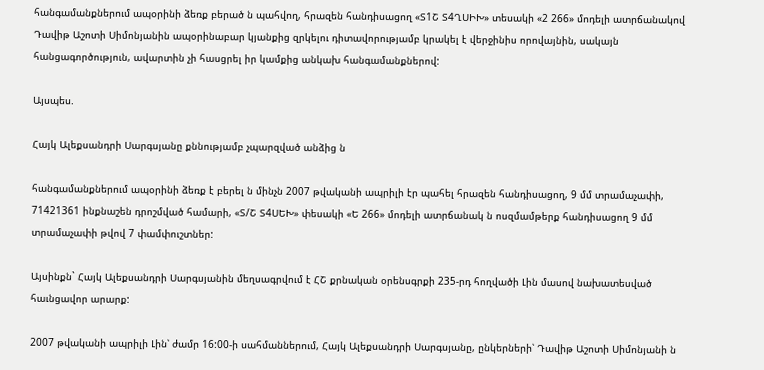հանգամանքներում ապօրինի ձեռք բերած ն պահվող, հրազեն հանդիսացող «Տ1Շ Տ4ՂՍԻԽ» տեսակի «2 266» մոդելի ատրճանակով Դավիթ Աշոտի Սիմոնյանին ապօրինաբար կյանքից զրկելու դիտավորությամբ կրակել է վերջինիս որովայնին, սակայն հանցագործություն, ավարտին չի հասցրել իր կամքից անկախ հանգամանքներով:

Այսպես.

Հայկ Ալեքսանդրի Սարգսյանը քննությամբ չպարզված անձից ն

հանգամանքներում ապօրինի ձեռք է բերել ն մինչն 2007 թվականի ապրիլի էր պահել հրազեն հանդիսացող, 9 մմ տրամաչափի, 71421361 ինքնաշեն դրոշմված համարի, «Տ/Շ Տ4ՍԵԽ» փեսակի «Ե 266» մոդելի ատրճանակ ն ոսզմամթերք հանդիսացող 9 մմ տրամաչափի թվով 7 փամփուշտներ:

Այսինքն` Հայկ Ալեքսանդրի Սարգսյանին մեղսագրվում է ՀՇ քրնական օրենսգրքի 235-րդ հողվածի Լին մասով նախատեսված հաւնցավոր արարք:

2007 թվականի ապրիլի Լին՝ ժամր 16:00-ի սահմաններում, Հայկ Ալեքսանդրի Սարգսյանը, ընկերների՝ Դավիթ Աշոտի Սիմոնյանի ն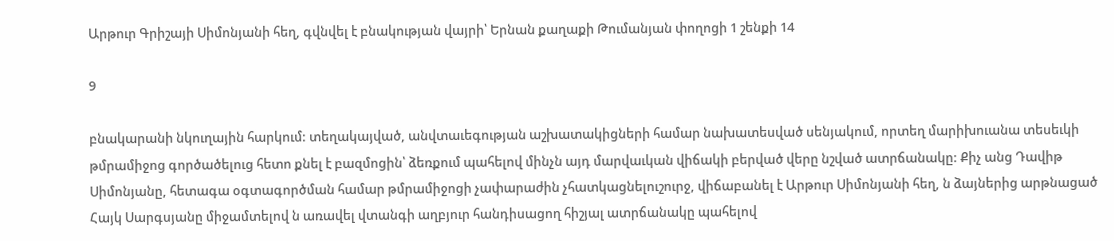Արթուր Գրիշայի Սիմոնյանի հեղ, գվնվել է բնակության վայրի՝ Երնան քաղաքի Թումանյան փողոցի 1 շենքի 14

9

բնակարանի նկուղային հարկում: տեղակայված, անվտաւեգության աշխատակիցների համար նախատեսված սենյակում, որտեղ մարիխուանա տեսեւկի թմրամիջոց գործածելուց հետո քնել է բազմոցին՝ ձեռքում պահելով մինչն այդ մարվաւկան վիճակի բերված վերը նշված ատրճանակը: Քիչ անց Դավիթ Սիմոնյանը, հետագա օգտագործման համար թմրամիջոցի չափարաժին չհատկացնելուշուրջ, վիճաբանել է Արթուր Սիմոնյանի հեղ, ն ձայներից արթնացած Հայկ Սարգսյանը միջամտելով ն առավել վտանգի աղբյուր հանդիսացող հիշյալ ատրճանակը պահելով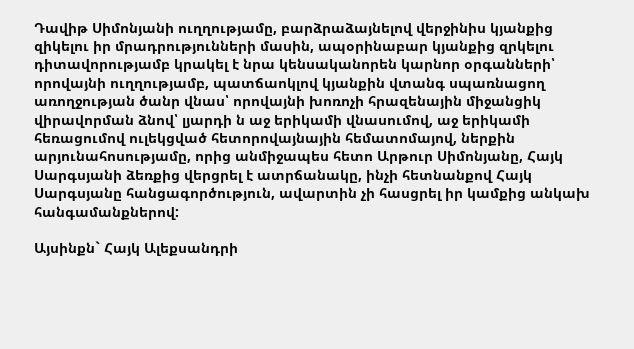Դավիթ Սիմոնյանի ուղղությամը, բարձրաձայնելով վերջինիս կյանքից զիկելու իր մրադրությունների մասին, ապօրինաբար կյանքից զրկելու դիտավորությամբ կրակել է նրա կենսականորեն կարնոր օրգանների՝ որովայնի ուղղությամբ, պատճաոկլով կյանքին վտանգ սպառնացող առողջության ծանր վնաս՝ որովայնի խոռոչի հրազենային միջանցիկ վիրավորման ձնով՝ լյարդի ն աջ երիկամի վնասումով, աջ երիկամի հեռացումով ուլեկցված հետորովայնային հեմատոմայով, ներքին արյունահոսությամը, որից անմիջապես հետո Արթուր Սիմոնյանը, Հայկ Սարգսյանի ձեռքից վերցրել է ատրճանակը, ինչի հետնանքով Հայկ Սարգսյանը հանցագործություն, ավարտին չի հասցրել իր կամքից անկախ հանգամանքներով:

Այսինքն` Հայկ Ալեքսանդրի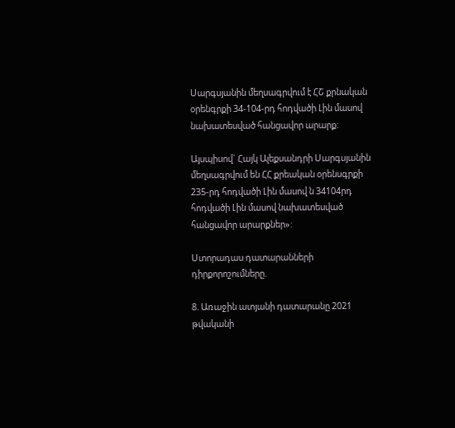Սարգսյանին մեղսագրվում է ՀՇ քրնական օրենգրքի 34-104-րդ հոդվածի Լին մասով նախատեսված հանցավոր արարք:

Այսպիսով` Հայկ Ալեքսանդրի Սարգսյանին մեղսագրվում են ՀՀ քրեական օրենսգրքի 235-րդ հոդվածի Լին մասով ն 34104րդ հոդվածի Լին մասով նախատեսված հանցավոր արարքներ»:

Ստորադաս դատարանների դիրքորոշումները.

8. Առաջին ատյանի դատարանը 2021 թվականի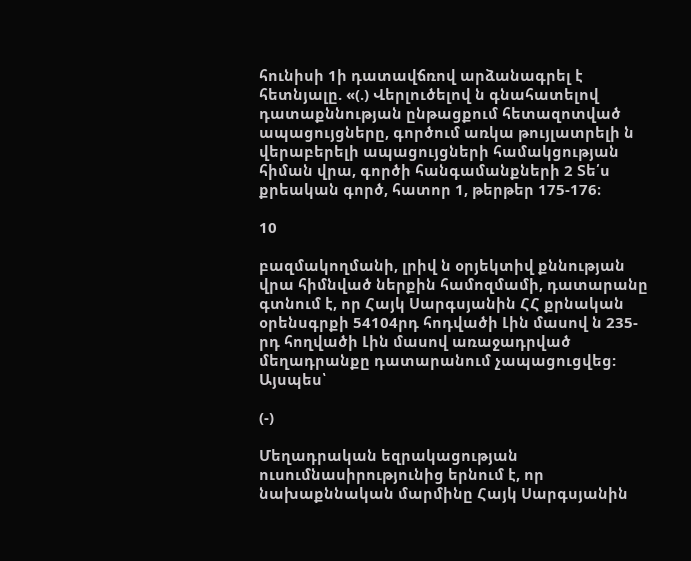հունիսի 1ի դատավճռով արձանագրել է հետնյալը. «(.) Վերլուծելով ն գնահատելով դատաքննության ընթացքում հետազոտված ապացույցները, գործում առկա թույլատրելի ն վերաբերելի ապացույցների համակցության հիման վրա, գործի հանգամանքների 2 Տե՛ս քրեական գործ, հատոր 1, թերթեր 175-176։

10

բազմակողմանի, լրիվ ն օրյեկտիվ քննության վրա հիմնված ներքին համոզմամի, դատարանը գտնում է, որ Հայկ Սարգսյանին ՀՀ քրնական օրենսգրքի 54104րդ հոդվածի Լին մասով ն 235-րդ հողվածի Լին մասով առաջադրված մեղադրանքը դատարանում չապացուցվեց: Այսպես՝

(-)

Մեղադրական եզրակացության ուսումնասիրությունից երնում է, որ նախաքննական մարմինը Հայկ Սարգսյանին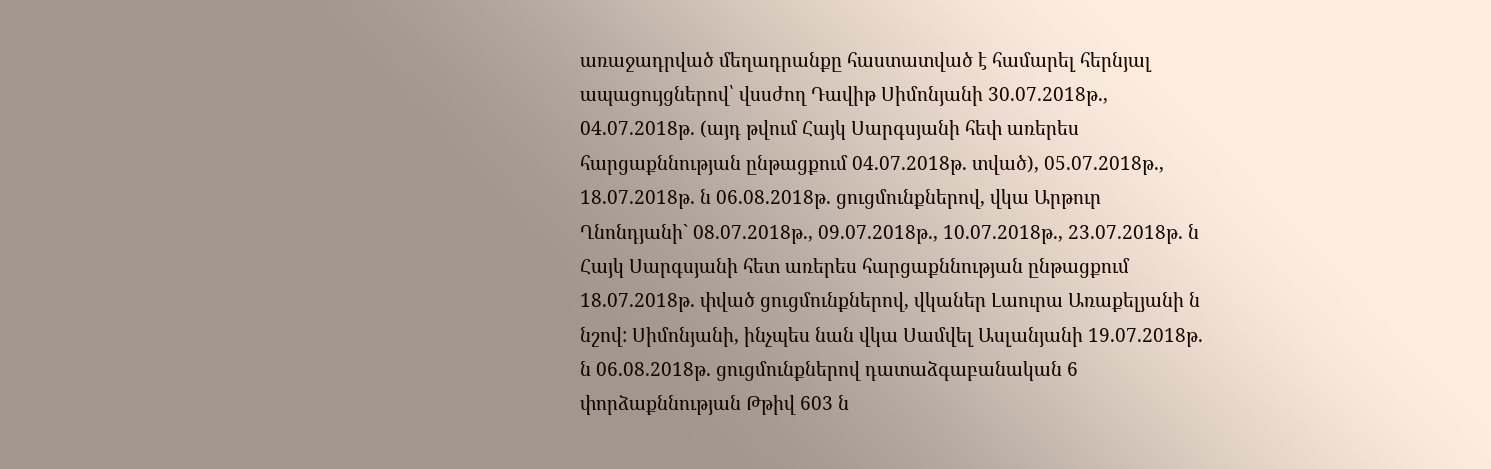առաջադրված մեղադրանքը հաստատված է համարել հերնյալ ապացույցներով՝ վսսժող Դավիթ Սիմոնյանի 30.07.2018թ., 04.07.2018թ. (այդ թվում Հայկ Սարգսյանի հեփ առերես հարցաքննության ընթացքում 04.07.2018թ. տված), 05.07.2018թ., 18.07.2018թ. ն 06.08.2018թ. ցուցմունքներով, վկա Արթուր Ղնոնդյանի` 08.07.2018թ., 09.07.2018թ., 10.07.2018թ., 23.07.2018թ. ն Հայկ Սարգսյանի հետ առերես հարցաքննության ընթացքում 18.07.2018թ. փված ցուցմունքներով, վկաներ Լաուրա Առաքելյանի ն նշով: Սիմոնյանի, ինչպես նան վկա Սամվել Ասլանյանի 19.07.2018թ. ն 06.08.2018թ. ցուցմունքներով դատաձգաբանական 6 փորձաքննության Թթիվ 603 ն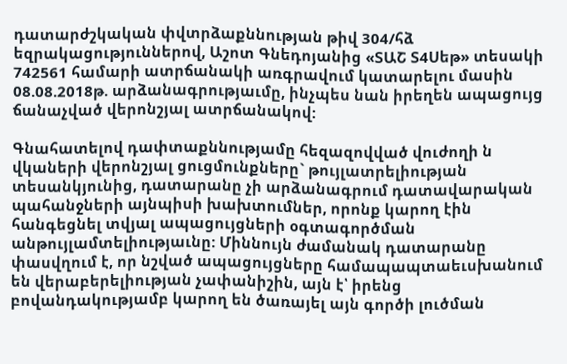դատարժշկական փվտրձաքննության թիվ 304/հձ եզրակացություններով, Աշոտ Գնեդոյանից «ՏԱՇ Տ4Սեթ» տեսակի 742561 համարի ատրճանակի առգրավում կատարելու մասին 08.08.2018թ. արձանագրությաւմը, ինչպես նան իրեղեն ապացույց ճանաչված վերոնշյալ ատրճանակով:

Գնահատելով դափտաքննությամը հեզազովված վուժողի ն վկաների վերոնշյալ ցուցմունքները` թույլատրելիության տեսանկյունից, դատարանը չի արձանագրում դատավարական պահանջների այնպիսի խախտումներ, որոնք կարող էին հանգեցնել տվյալ ապացույցների օգտագործման անթույլամտելիությաւնը: Միննույն ժամանակ դատարանը փասվղում է, որ նշված ապացույցները համապապտաեւսխանում են վերաբերելիության չափանիշին, այն է՝ իրենց բովանդակությամբ կարող են ծառայել այն գործի լուծման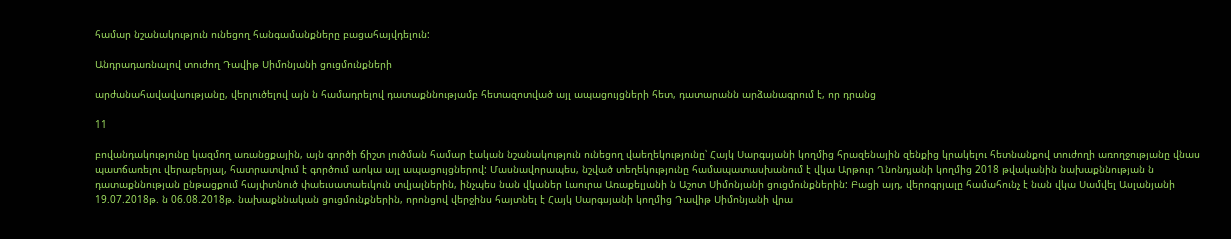համար նշանակություն ունեցող հանգամանքները բացահայվդելուն:

Անդրադառնալով տուժող Դավիթ Սիմոնյանի ցուցմունքների

արժանահավավաությանը, վերլուծելով այն ն համադրելով դատաքննությամբ հետազոտված այլ ապացույցների հետ, դատարանն արձանագրում է, որ դրանց

11

բովանդակությունը կազմող առանցքային, այն գործի ճիշտ լուծման համար էական նշանակություն ունեցող վաեղեկությունը՝ Հայկ Սարգսյանի կողմից հրազենային զենքից կրակելու հետնանքով տուժողի առողջությանը վնաս պատճառելու վերաբերյալ, հատրատվում է գործում աոկա այլ ապացույցներով: Մասնավորապես, նշված տեղեկությունը համապատասխանում է վկա Արթուր Ղնոնդյանի կողմից 2018 թվականին նախաքննության ն դատաքննության ընթացքում հայփտնուծ փաեւսատաեւկուն տվյալներին, ինչպես նան վկաներ Լաուրա Առաքելյանի ն Աշոտ Սիմոնյանի ցուցմունքներին: Բացի այդ, վերոգրյալը համահունչ է նան վկա Սամվել Ասլանյանի 19.07.2018թ. ն 06.08.2018թ. նախաքննական ցուցմունքներին, որոնցով վերջինս հայտնել է Հայկ Սարգսյանի կողմից Դավիթ Սիմոնյանի վրա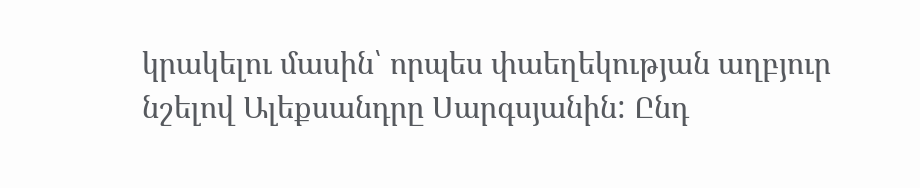կրակելու մասին՝ որպես փաեղեկության աղբյուր նշելով Ալեքսանդրը Սարգսյանին: Ընդ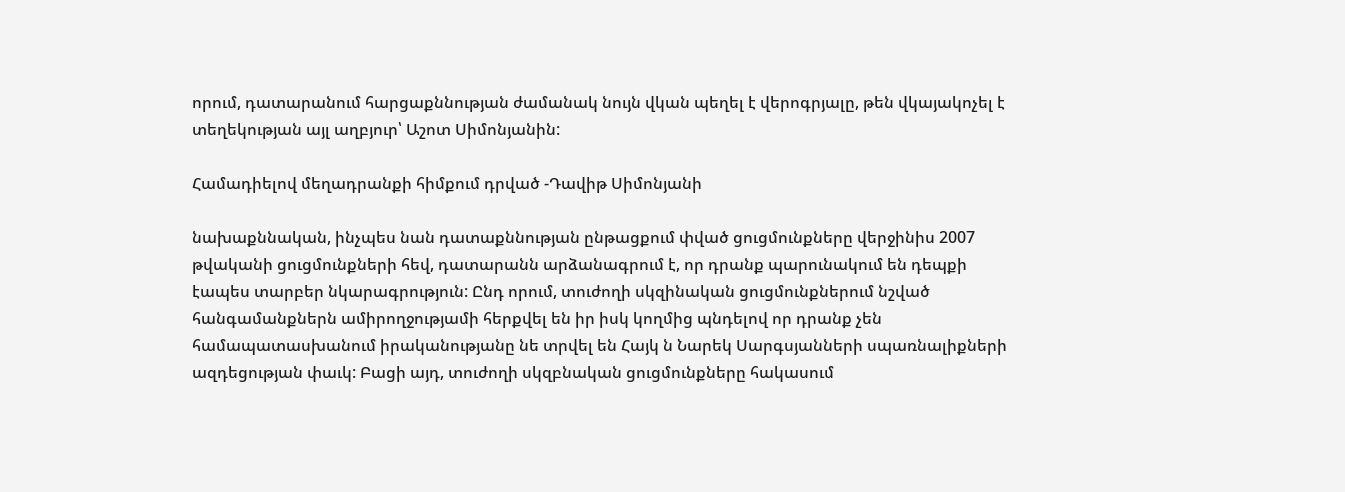որում, դատարանում հարցաքննության ժամանակ նույն վկան պեղել է վերոգրյալը, թեն վկայակոչել է տեղեկության այլ աղբյուր՝ Աշոտ Սիմոնյանին:

Համադիելով մեղադրանքի հիմքում դրված -Դավիթ Սիմոնյանի

նախաքննական, ինչպես նան դատաքննության ընթացքում փված ցուցմունքները վերջինիս 2007 թվականի ցուցմունքների հեվ, դատարանն արձանագրում է, որ դրանք պարունակում են դեպքի էապես տարբեր նկարագրություն: Ընդ որում, տուժողի սկզինական ցուցմունքներում նշված հանգամանքներն ամիրողջությամի հերքվել են իր իսկ կողմից պնդելով որ դրանք չեն համապատասխանում իրականությանը նե տրվել են Հայկ ն Նարեկ Սարգսյանների սպառնալիքների ազդեցության փաւկ: Բացի այդ, տուժողի սկզբնական ցուցմունքները հակասում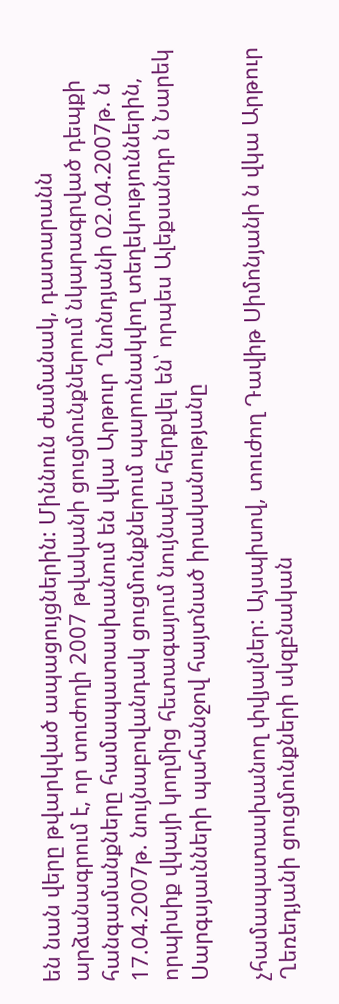են նան վերը թվարկված ապացույցներին: Միննուն ժամանակ, դատարանն արձանագրում է, որ տուժողի 2007 թվականի ցուցմունքներում նկարագրված դեպքի հանգամանքները համապատասխանում են վկա Արթուր Ղնոնդյանի 02.04.2007թ. ն 17.04.2007թ. նույնաբովանդակ ցուցմունքներում պարունակվող տեղեկություններին, որպիսիք վկայի կողմից հետագայում նույնպես հերքվել են՝ որպես Ալեքսանդր ն Նարեկ Սարգսյաւնների պահանջով հայտնած իրականությանը

չհամապատասխանող փվյալներ: Այսպիսով, տուժող Դավիթ Սիմոնյանի ն վկա Արթուր Ղեռեդյանի ցուցմունքների սկզբնական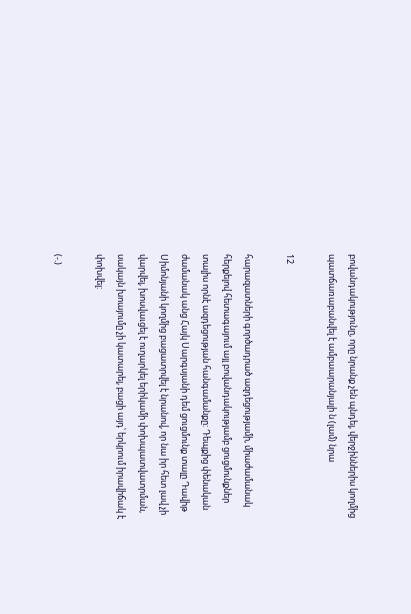բովանդակությունը, որը նրանք չեն պնդել, վերջիններիս կողմից պատճառաբանվել է ամբաարանյալի ն (լամ) նրա

12

հարազատների գործադրած ազդեցությամի, միաժամանակ հերքելով հետագայում այլ բովանդակությամբ ցուցմունքներ տալիս որնէ ազդեցության հանգամանքը: Դեպքից փենական ժամանակ անց Հայկ Սարգսյանի դեմ ցուցմունք տալը Դավիթ Սիմոնյանի կողմից բացատրվել է նրանով, որ նա իր հետ լավ չի վարվել, խոսվաւցել է ուղարկել երիկամի փոխպատվատրման, սակայն խոայումը չի կատարել, բացի այդ՝ երկրում իրավիճակ է փոխվել:

(-.)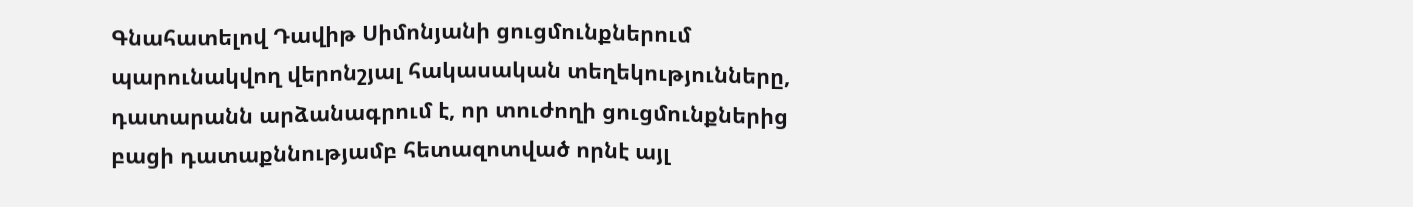Գնահատելով Դավիթ Սիմոնյանի ցուցմունքներում պարունակվող վերոնշյալ հակասական տեղեկությունները, դատարանն արձանագրում է, որ տուժողի ցուցմունքներից բացի դատաքննությամբ հետազոտված որնէ այլ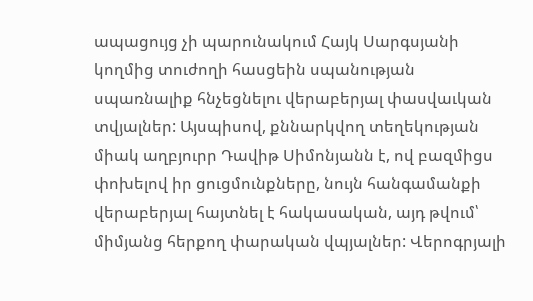ապացույց չի պարունակում Հայկ Սարգսյանի կողմից տուժողի հասցեին սպանության սպառնալիք հնչեցնելու վերաբերյալ փասվաւկան տվյալներ: Այսպիսով, քննարկվող տեղեկության միակ աղբյուրր Դավիթ Սիմոնյանն է, ով բազմիցս փոխելով իր ցուցմունքները, նույն հանգամանքի վերաբերյալ հայտնել է հակասական, այդ թվում՝ միմյանց հերքող փարական վպյալներ: Վերոգրյալի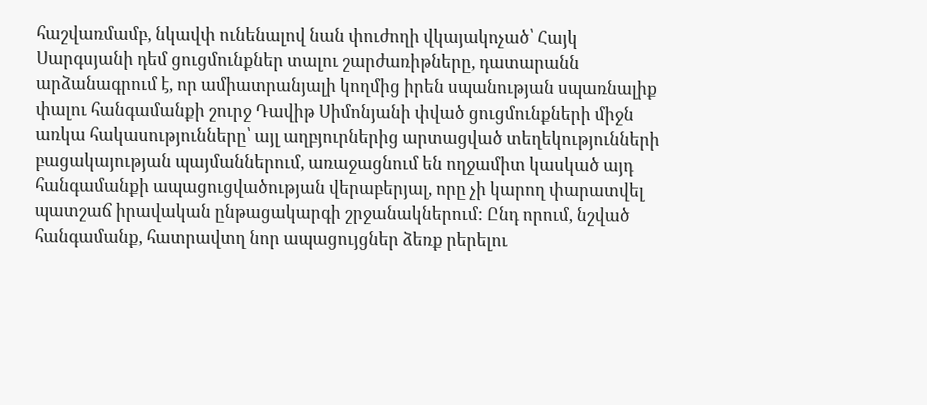հաշվառմամբ, նկավփ ունենալով նան փուժողի վկայակոչած՝ Հայկ Սարգսյանի դեմ ցուցմունքներ տալու շարժառիթները, դատարանն արձանագրում է, որ ամիատրանյալի կողմից իրեն սպանության սպառնալիք փալու հանգամանքի շուրջ Դավիթ Սիմոնյանի փված ցուցմունքների միջն առկա հակասությունները՝ այլ աղբյուրներից արտացված տեղեկությունների բացակայության պայմաններում, առաջացնում են ողջամիտ կասկած այդ հանգամանքի ապացուցվածության վերաբերյալ, որը չի կարող փարատվել պատշաճ իրավական ընթացակարգի շրջանակներում: Ընդ որում, նշված հանգամանք, հատրավտղ նոր ապացույցներ ձեռք րերելու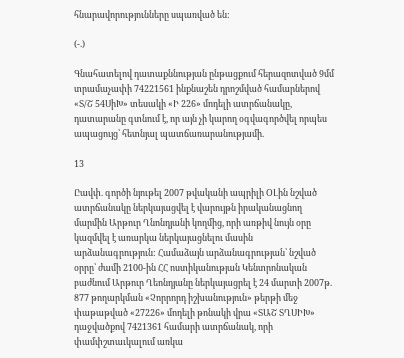հնարավորությունները սպառված են:

(-.)

Գնահատելով դատաքննության ընթացքում հերազոտված 9մմ տրամաչափի 74221561 ինքնաշեն դրոշմված համարներով «Տ/Շ 54ՍիԽ» տեսակի «Ի 226» մոդելի ատրճանակը, դատարանը գտնում է, որ այն չի կարող օգվագործվել որպես ապացույց՝ հետնյալ պատճառարանությամի.

13

Ըավփ. գործի նյութել 2007 թվականի ապրիլի ՕԼին նշված ատրճանակը ներկայացվել է վարույթն իրականացնող մարմին Արթուր Ղնոնդյանի կողմից, որի առթիվ նույն օրը կազմվել է առարկա ներկայացնելու մասին արձանագրություն: Համաձայն արձանագրության՝ նշված օրրը՝ ժամի 2100-ին ՀՀ ոստիկանության Կենտրոնական բաժնում Արթուր Ղեոնդյանը ներկայացրել է 24 մարտի 2007թ. 877 թողարկման «Չորրորդ իշխանություն» թերթի մեջ փաթաթված «27226» մոդելի թոնակի վրա «ՏԱՇ ՏՂՍԻԽ» դաջվածքով 7421361 համարի ատրճանակ, որի փամփշտաւկալում առկա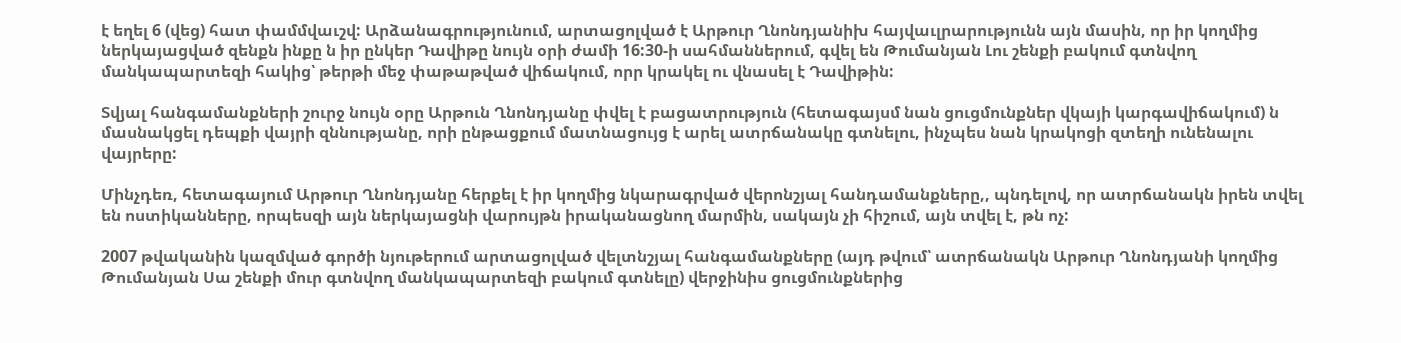է եղել 6 (վեց) հատ փամմվաւշվ: Արձանագրությունում, արտացոլված է Արթուր Ղնոնդյանիխ հայվաւլրարությունն այն մասին, որ իր կողմից ներկայացված զենքն ինքը ն իր ընկեր Դավիթը նույն օրի ժամի 16:30-ի սահմաններում, գվել են Թումանյան Լու շենքի բակում գտնվող մանկապարտեզի հակից՝ թերթի մեջ փաթաթված վիճակում, որր կրակել ու վնասել է Դավիթին:

Տվյալ հանգամանքների շուրջ նույն օրը Արթուն Ղնոնդյանը փվել է բացատրություն (հետագայսմ նան ցուցմունքներ վկայի կարգավիճակում) ն մասնակցել դեպքի վայրի զննությանը, որի ընթացքում մատնացույց է արել ատրճանակը գտնելու, ինչպես նան կրակոցի զտեղի ունենալու վայրերը:

Մինչդեռ, հետագայում Արթուր Ղնոնդյանը հերքել է իր կողմից նկարագրված վերոնշյալ հանդամանքները,, պնդելով, որ ատրճանակն իրեն տվել են ոստիկանները, որպեսզի այն ներկայացնի վարույթն իրականացնող մարմին, սակայն չի հիշում, այն տվել է, թն ոչ:

2007 թվականին կազմված գործի նյութերում արտացոլված վելտնշյալ հանգամանքները (այդ թվում՝ ատրճանակն Արթուր Ղնոնդյանի կողմից Թումանյան Սա շենքի մուր գտնվող մանկապարտեզի բակում գտնելը) վերջինիս ցուցմունքներից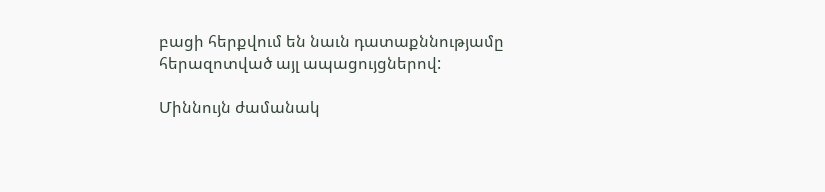բացի հերքվում են նաւն դատաքննությամը հերազոտված այլ ապացույցներով:

Միննույն ժամանակ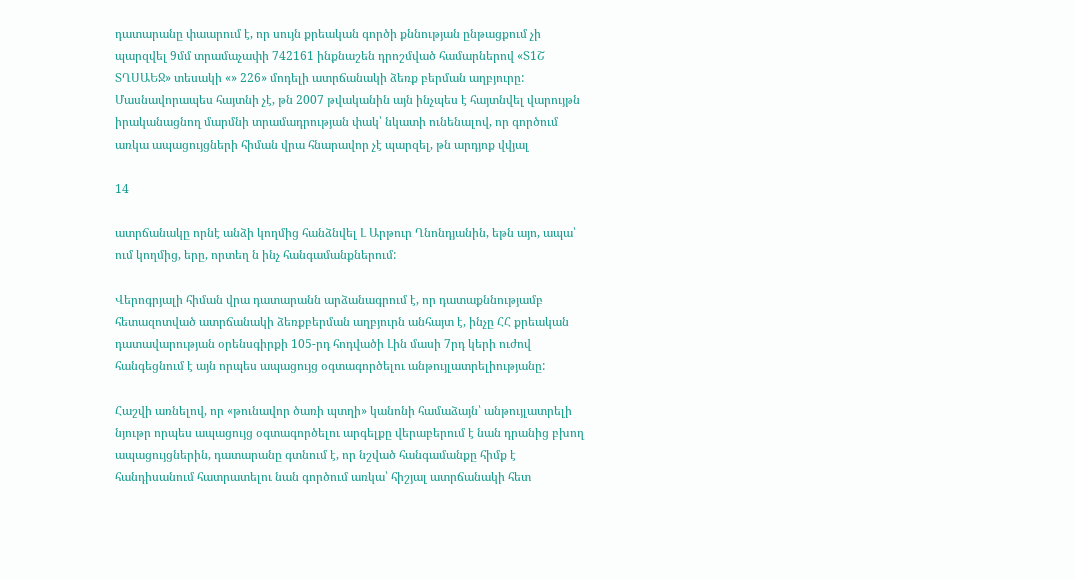դատարանը փաարում է, որ սույն քրեական գործի քննության ընթացքում չի պարզվել 9մմ տրամաչափի 742161 ինքնաշեն դրոշմված համարներով «Տ1Շ ՏՂՍԱԵՋ» տեսակի «» 226» մոդելի ատրճանակի ձեռք բերման աղբյուրը: Մասնավորապես հայտնի չէ, թն 2007 թվականին այն ինչպես է հայտնվել վարույթն իրականացնող մարմնի տրամադրության փակ՝ նկատի ունենալով, որ գործում առկա ապացույցների հիման վրա հնարավոր չէ պարզել, թն արդյոք վվյալ

14

ատրճանակը որնէ անձի կողմից հանձնվել Լ Արթուր Ղնոնդյանին, եթն այո, ապա՝ ում կողմից, երը, որտեղ ն ինչ հանգամանքներում:

Վերոգրյալի հիման վրա դատարանն արձանագրում է, որ դատաքննությամբ հետազոտված ատրճանակի ձեռքբերման աղբյուրն անհայտ է, ինչը ՀՀ քրեական դատավարության օրենսգիրքի 105-րդ հոդվածի Լին մասի 7րդ կերի ուժով հանգեցնում է այն որպես ապացույց օգտագործելու անթույլատրելիությանը:

Հաշվի առնելով, որ «թունավոր ծառի պտղի» կանոնի համաձայն՝ անթույլատրելի նյութր որպես ապացույց օգտագործելու արգելքը վերաբերում է նան դրանից բխող ապացույցներին, դատարանը գտնում է, որ նշված հանգամանքը հիմք է հանդիսանում հատրատելու նան գործում առկա՝ հիշյալ ատրճանակի հետ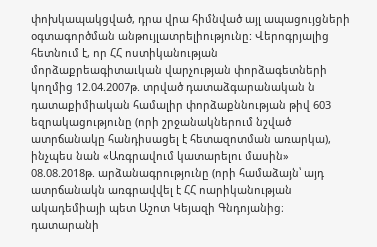փոխկապակցված, դրա վրա հիմնված այլ ապացույցների օգտագործման անթույլատրելիությունը: Վերոգրյալից հետնում է, որ ՀՀ ոստիկանության մորձաքրեագիտաւկան վարչության փորձագետների կողմից 12.04.2007թ. տրված դատաձգարանական ն դատաքիմիական համալիր փորձաքննության թիվ 603 եզրակացությունը (որի շրջանակներում նշված ատրճանակը հանդիսացել է հետազոտման առարկա), ինչպես նան «Առգրավում կատարելու մասին» 08.08.2018թ. արձանագրությունը (որի համաձայն՝ այդ ատրճանակն առգրավվել է ՀՀ ոարիկանության ակադեմիայի պետ Աշոտ Կեյազի Գնդոյանից։ դատարանի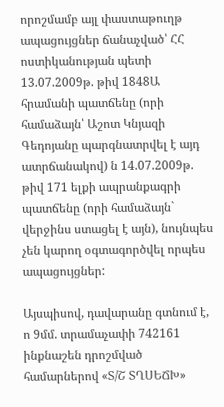որոշմամբ այլ փաստաթուղթ ապացույցներ ճանաչված՝ ՀՀ ոստիկանության պետի 13.07.2009թ. թիվ 1848Ա հրամանի պատճենը (որի համաձայն՝ Աշոտ Կնյազի Գեդոյանը պարգնատրվել է այդ ատրճանակով) ն 14.07.2009թ. թիվ 171 ելքի ապրանքագրի պատճենը (որի համաձայն` վերջինս ստացել է այն), նույնպես չեն կարող օգտագործվել որպես ապացույցներ:

Այսպիսով, դավարանը գտնում է, ո 9մմ. տրամաչափի 742161 ինքնաշեն դրոշմված համարներով «Տ/Շ ՏՂՍԵՃԽ»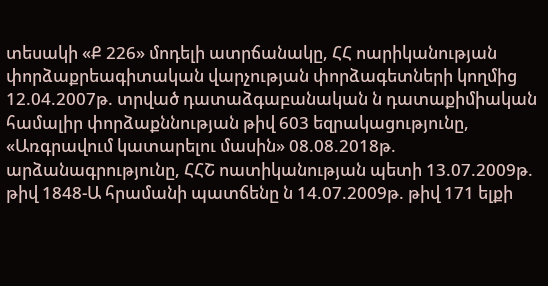տեսակի «Ք 226» մոդելի ատրճանակը, ՀՀ ոարիկանության փորձաքրեագիտական վարչության փորձագետների կողմից 12.04.2007թ. տրված դատաձգաբանական ն դատաքիմիական համալիր փորձաքննության թիվ 603 եզրակացությունը, «Առգրավում կատարելու մասին» 08.08.2018թ. արձանագրությունը, ՀՀՇ ոատիկանության պետի 13.07.2009թ. թիվ 1848-Ա հրամանի պատճենը ն 14.07.2009թ. թիվ 171 ելքի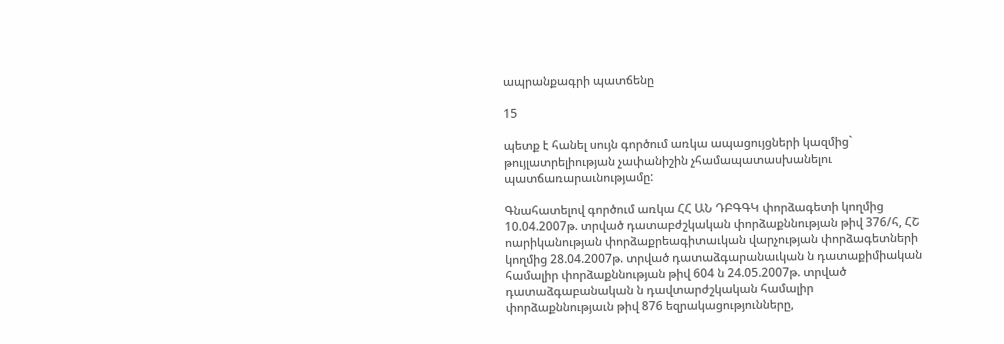ապրանքագրի պատճենը

15

պետք է հանել սույն գործում առկա ապացույցների կազմից` թույլատրելիության չափանիշին չհամապատասխանելու պատճառարաւնությամը:

Գնահատելով գործում առկա ՀՀ ԱՆ ԴԲԳԳԿ փորձագետի կողմից 10.04.2007թ. տրված դատաբժշկական փորձաքննության թիվ 376/հ, ՀՇ ոարիկանության փորձաքրեագիտաւկան վարչության փորձագետների կողմից 28.04.2007թ. տրված դատաձգարանաւկան ն դատաքիմիական համալիր փորձաքննության թիվ 604 ն 24.05.2007թ. տրված դատաձգաբանական ն դավտարժշկական համալիր փորձաքննությաւն թիվ 876 եզրակացությունները,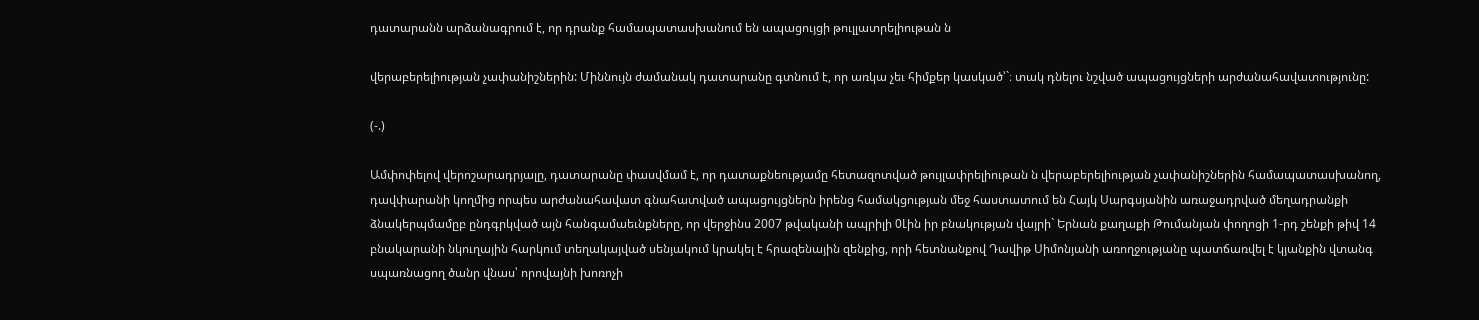դատարանն արձանագրում է, որ դրանք համապատասխանում են ապացույցի թուլլատրելիութան ն

վերաբերելիության չափանիշներին: Միննույն ժամանակ դատարանը գտնում է, որ առկա չեւ հիմքեր կասկած՝`։ տակ դնելու նշված ապացույցների արժանահավատությունը:

(-.)

Ամփոփելով վերոշարադրյալը, դատարանը փասվմամ է, որ դատաքնեությամը հետազոտված թույլափրելիութան ն վերաբերելիության չափանիշներին համապատասխանող, դավփարանի կողմից որպես արժանահավատ գնահատված ապացույցներն իրենց համակցության մեջ հաստատում են Հայկ Սարգսյանին առաջադրված մեղադրանքի ձնակերպմամըբ ընդգրկված այն հանգամաեւնքները, որ վերջինս 2007 թվականի ապրիլի 0Լին իր բնակության վայրի` Երնան քաղաքի Թումանյան փողոցի 1-րդ շենքի թիվ 14 բնակարանի նկուղային հարկում տեղակայված սենյակում կրակել է հրազենային զենքից, որի հետնանքով Դավիթ Սիմոնյանի առողջությանը պատճառվել է կյանքին վտանգ սպառնացող ծանր վնաս՝ որովայնի խոռոչի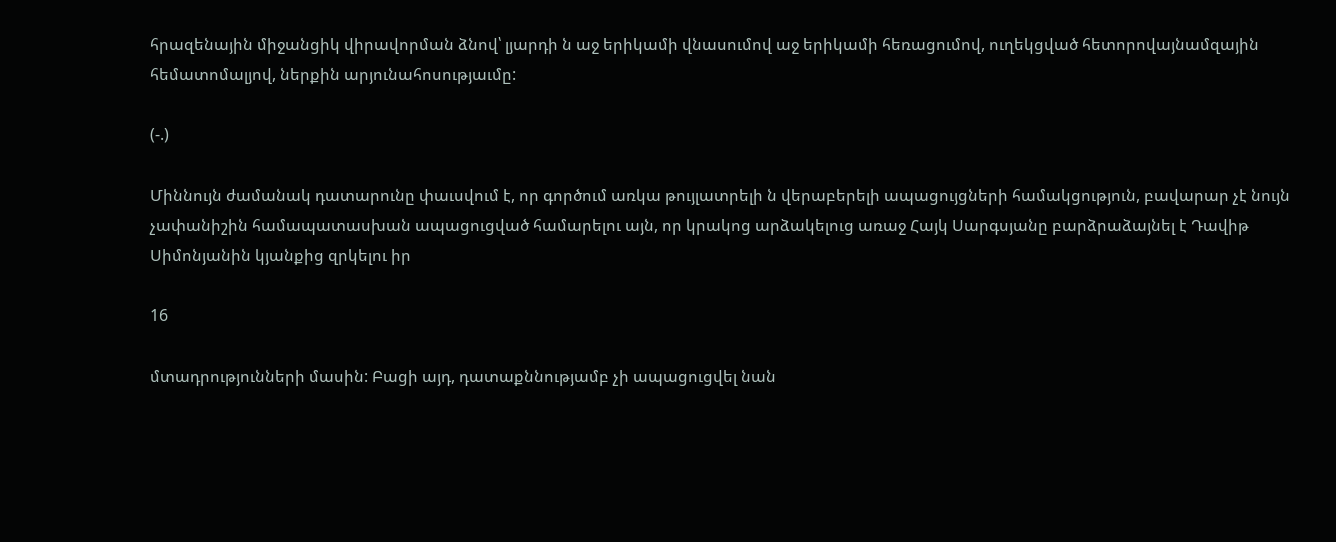հրազենային միջանցիկ վիրավորման ձնով՝ լյարդի ն աջ երիկամի վնասումով աջ երիկամի հեռացումով, ուղեկցված հետորովայնամզային հեմատոմալյով, ներքին արյունահոսությաւմը:

(-.)

Միննույն ժամանակ դատարունը փաւսվում է, որ գործում առկա թույլատրելի ն վերաբերելի ապացույցների համակցություն, բավարար չէ նույն չափանիշին համապատասխան ապացուցված համարելու այն, որ կրակոց արձակելուց առաջ Հայկ Սարգսյանը բարձրաձայնել է Դավիթ Սիմոնյանին կյանքից զրկելու իր

16

մտադրությունների մասին: Բացի այդ, դատաքննությամբ չի ապացուցվել նան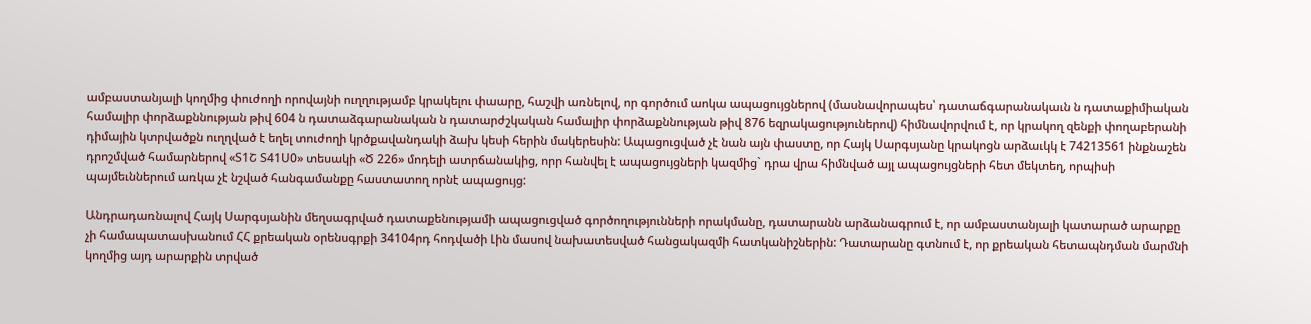ամբաստանյալի կողմից փուժողի որովայնի ուղղությամբ կրակելու փաարը, հաշվի առնելով, որ գործում աոկա ապացույցներով (մասնավորապես՝ դատաճգարանակաւն ն դատաքիմիական համալիր փորձաքննության թիվ 604 ն դատաձգարանական ն դատարժշկական համալիր փորձաքննության թիվ 876 եզրակացություներով) հիմնավորվում է, որ կրակող զենքի փողաբերանի դիմային կտրվածքն ուղղված է եղել տուժողի կրծքավանդակի ձախ կեսի հերին մակերեսին: Ապացուցված չէ նան այն փաստը, որ Հայկ Սարգսյանը կրակոցն արձաւկկ է 74213561 ինքնաշեն դրոշմված համարներով «Տ1Շ Տ41Ս0» տեսակի «Ծ 226» մոդելի ատրճանակից, որր հանվել է ապացույցների կազմից` դրա վրա հիմնված այլ ապացույցների հետ մեկտեղ, որպիսի պայմեւններում առկա չէ նշված հանգամանքը հաստատող որնէ ապացույց:

Անդրադառնալով Հայկ Սարգսյանին մեղսագրված դատաքենությամի ապացուցված գործողությունների որակմանը, դատարանն արձանագրում է, որ ամբաստանյալի կատարած արարքը չի համապատասխանում ՀՀ քրեական օրենսգրքի 34104րդ հոդվածի Լին մասով նախատեսված հանցակազմի հատկանիշներին: Դատարանը գտնում է, որ քրեական հետապնդման մարմնի կողմից այդ արարքին տրված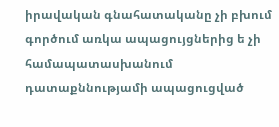իրավական գնահատականը չի բխում գործում առկա ապացույցներից ե չի համապատասխանում դատաքննությամի ապացուցված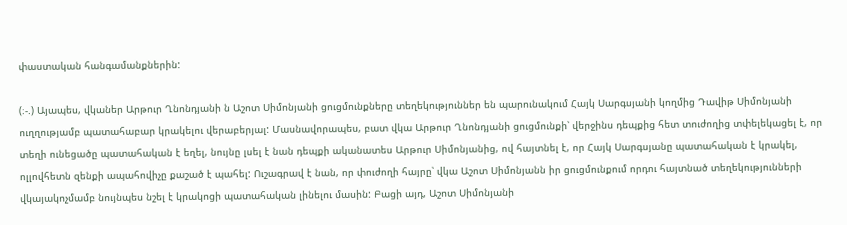փաստական հանգամանքներին:

(։-.) Այապես, վկաներ Արթուր Ղնոնդյանի ն Աշոտ Սիմոնյանի ցուցմունքները տեղեկություններ են պարունակում Հայկ Սարգսյանի կողմից Դավիթ Սիմոնյանի ուղղությամբ պատահաբար կրակելու վերաբերյալ: Մասնավորապես, բատ վկա Արթուր Ղնոնդյանի ցուցմունքի՝ վերջինս դեպքից հետ տուժողից տփելեկացել է, որ տեղի ունեցածը պատահական է եղել, նույնը լսել է նան դեպքի ականատես Արթուր Սիմոնյանից, ով հայտնել է, որ Հայկ Սարգսյանը պատահական է կրակել, ոլլովհետն զենքի ապահովիչը քաշած է պահել: Ուշագրավ է նան, որ փուժողի հայրը՝ վկա Աշոտ Սիմոնյանն իր ցուցմունքում որդու հայտնած տեղեկությունների վկայակոչմամբ նույնպես նշել է կրակոցի պատահական լինելու մասին: Բացի այդ, Աշոտ Սիմոնյանի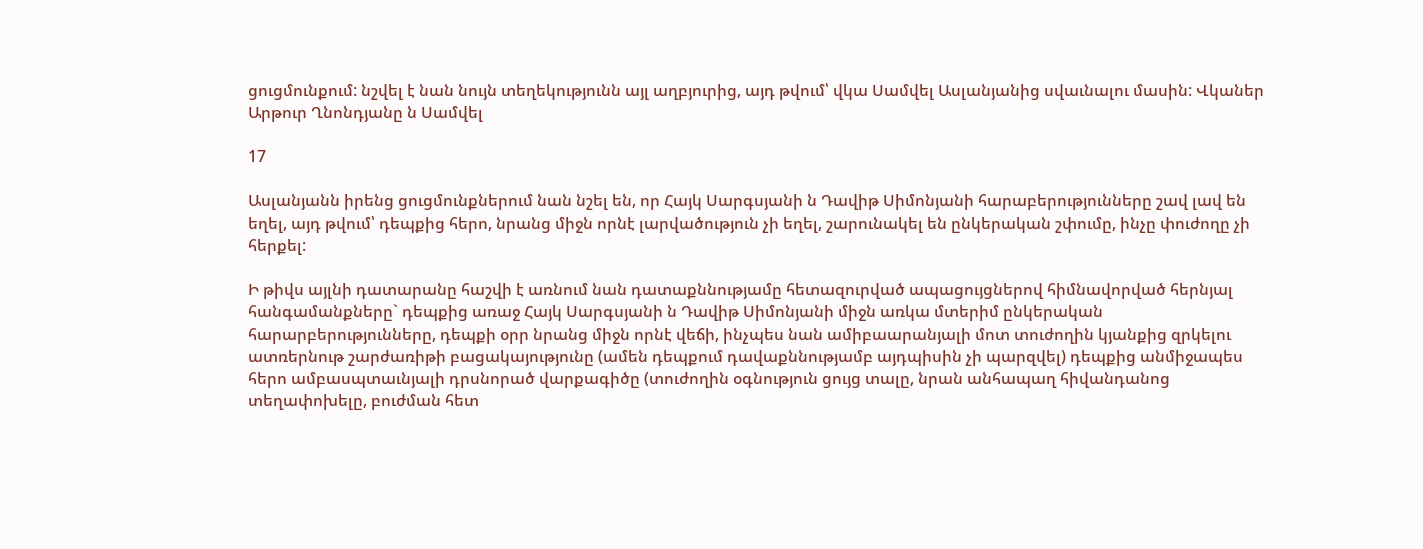ցուցմունքում: նշվել է նան նույն տեղեկությունն այլ աղբյուրից, այդ թվում՝ վկա Սամվել Ասլանյանից սվաւնալու մասին: Վկաներ Արթուր Ղնոնդյանը ն Սամվել

17

Ասլանյանն իրենց ցուցմունքներում նան նշել են, որ Հայկ Սարգսյանի ն Դավիթ Սիմոնյանի հարաբերությունները շավ լավ են եղել, այդ թվում՝ դեպքից հերո, նրանց միջն որնէ լարվածություն չի եղել, շարունակել են ընկերական շփումը, ինչը փուժողը չի հերքել:

Ի թիվս այլնի դատարանը հաշվի է առնում նան դատաքննությամը հետազուրված ապացույցներով հիմնավորված հերնյալ հանգամանքները` դեպքից առաջ Հայկ Սարգսյանի ն Դավիթ Սիմոնյանի միջն առկա մտերիմ ընկերական հարարբերությունները, դեպքի օրր նրանց միջն որնէ վեճի, ինչպես նան ամիբաարանյալի մոտ տուժողին կյանքից զրկելու ատռերնութ շարժառիթի բացակայությունը (ամեն դեպքում դավաքննությամբ այդպիսին չի պարզվել) դեպքից անմիջապես հերո ամբասպտաւնյալի դրսնորած վարքագիծը (տուժողին օգնություն ցույց տալը, նրան անհապաղ հիվանդանոց տեղափոխելը, բուժման հետ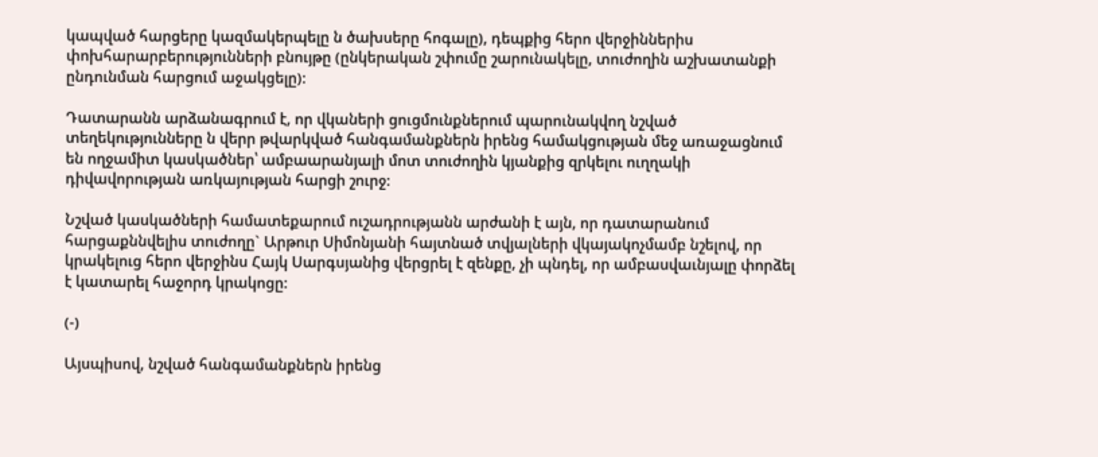կապված հարցերը կազմակերպելը ն ծախսերը հոգալը), դեպքից հերո վերջիններիս փոխհարարբերությունների բնույթը (ընկերական շփումը շարունակելը, տուժողին աշխատանքի ընդունման հարցում աջակցելը):

Դատարանն արձանագրում է, որ վկաների ցուցմունքներում պարունակվող նշված տեղեկությունները ն վերր թվարկված հանգամանքներն իրենց համակցության մեջ առաջացնում են ողջամիտ կասկածներ՝ ամբաարանյալի մոտ տուժողին կյանքից զրկելու ուղղակի դիվավորության առկայության հարցի շուրջ:

Նշված կասկածների համատեքարում ուշադրությանն արժանի է այն, որ դատարանում հարցաքննվելիս տուժողը` Արթուր Սիմոնյանի հայտնած տվյալների վկայակոչմամբ նշելով, որ կրակելուց հերո վերջինս Հայկ Սարգսյանից վերցրել է զենքը, չի պնդել, որ ամբասվաւնյալը փորձել է կատարել հաջորդ կրակոցը:

(-)

Այսպիսով, նշված հանգամանքներն իրենց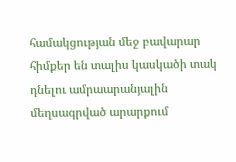համակցության մեջ բավարար հիմքեր են տալիս կասկածի տակ դնելու ամրաարանյալին մեղսագրված արարքում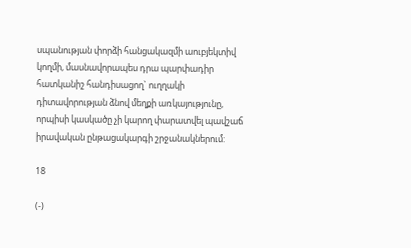սպանության փորձի հանցակազմի աուբյեկտիվ կողմի, մասնավորապես դրա պարփադիր հատկանիշ հանդիսացող` ուղղակի դիտավորության ձնով մեղքի առկայությունը, որպիսի կասկածը չի կարող փարատվել պավշաճ իրավական ընթացակարգի շրջանակներում:

18

(-)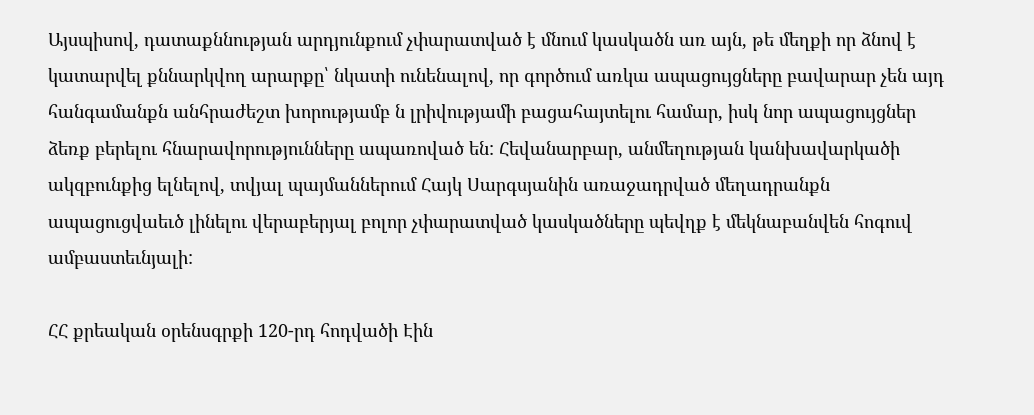Այսպիսով, դատաքննության արդյունքում չփարատված է մնում կասկածն առ այն, թե մեղքի որ ձնով է կատարվել քննարկվող արարքը՝ նկատի ունենալով, որ գործում առկա ապացույցները բավարար չեն այդ հանգամանքն անհրաժեշտ խորությամբ ն լրիվությամի բացահայտելու համար, իսկ նոր ապացույցներ ձեռք բերելու հնարավորությունները ապառոված են: Հեվանարբար, անմեղության կանխավարկածի ակզբունքից ելնելով, տվյալ պայմաններում Հայկ Սարգսյանին առաջադրված մեղադրանքն ապացուցվաեւծ լինելու վերաբերյալ բոլոր չփարատված կասկածները պեվղք է մեկնաբանվեն հոգուվ ամբաստեւնյալի:

ՀՀ քրեական օրենսգրքի 120-րդ հոդվածի Էին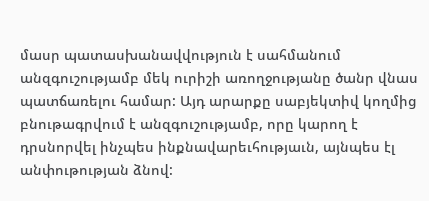մասր պատասխանավվություն է սահմանում անզգուշությամբ մեկ ուրիշի առողջությանը ծանր վնաս պատճառելու համար: Այդ արարքը սաբյեկտիվ կողմից բնութագրվում է անզգուշությամբ, որը կարող է դրսնորվել ինչպես ինքնավարեւհությաւն, այնպես էլ անփութության ձնով: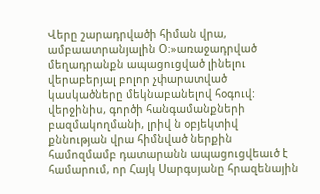Վերը շարադրվածի հիման վրա, ամբաատրանյալին Օ։»առաջադրված մեղադրանքն ապացուցված լինելու վերաբերյալ բոլոր չփարատված կասկածները մեկնաբանելով հօգուվ: վերջինիս, գործի հանգամանքների բազմակողմանի, լրիվ ն օբյեկտիվ քննության վրա հիմնված ներքին համոզմամբ դատարանն ապացուցվեաւծ է համարում, որ Հայկ Սարգսյանը հրազենային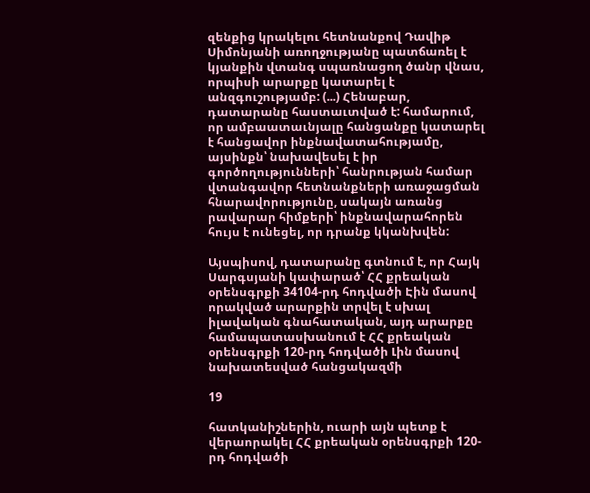զենքից կրակելու հետնանքով Դավիթ Սիմոնյանի առողջությանը պատճառել է կյանքին վտանգ սպառնացող ծանր վնաս, որպիսի արարքը կատարել է անզգուշությամբ: (...) Հենաբար, դատարանը հաստաւտված է: համարում, որ ամբաատաւնյալը հանցանքը կատարել է հանցավոր ինքնավատահությամը, այսինքն՝ նախավեսել է իր գործողությունների՝ հանրության համար վտանգավոր հետնանքների առաջացման հնարավորությունը, սակայն առանց րավարար հիմքերի՝ ինքնավարահորեն հույս է ունեցել, որ դրանք կկանխվեն:

Այսպիսով, դատարանը գտնում է, որ Հայկ Սարգսյանի կափարած՝ ՀՀ քրեական օրենսգրքի 34104-րդ հոդվածի Էին մասով որակված արարքին տրվել է սխալ իլավական գնահատական, այդ արարքը համապատասխանում է ՀՀ քրեական օրենսգրքի 120-րդ հոդվածի Լին մասով նախատեսված հանցակազմի

19

հատկանիշներին, ուարի այն պետք է վերաորակել ՀՀ քրեական օրենսգրքի 120-րդ հոդվածի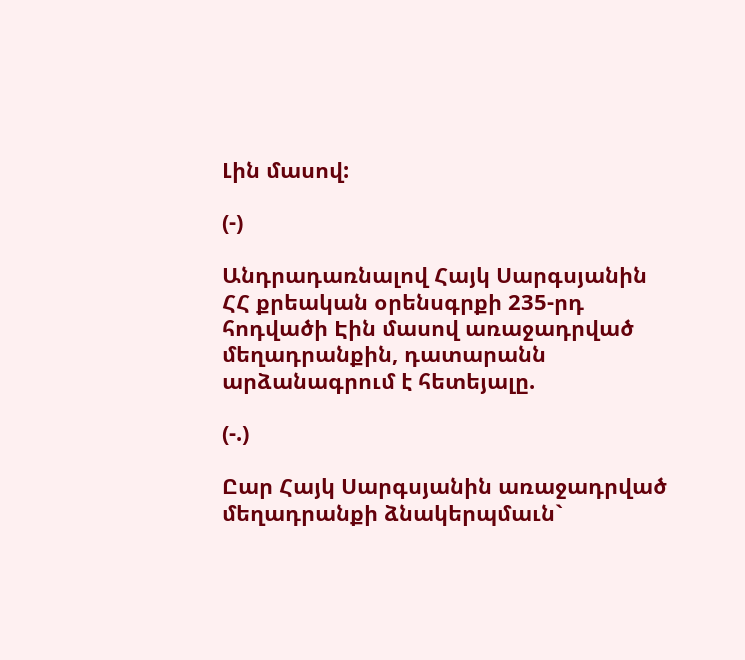Լին մասով:

(-)

Անդրադառնալով Հայկ Սարգսյանին ՀՀ քրեական օրենսգրքի 235-րդ հոդվածի Էին մասով առաջադրված մեղադրանքին, դատարանն արձանագրում է հետեյալը.

(-.)

Ըար Հայկ Սարգսյանին առաջադրված մեղադրանքի ձնակերպմաւն`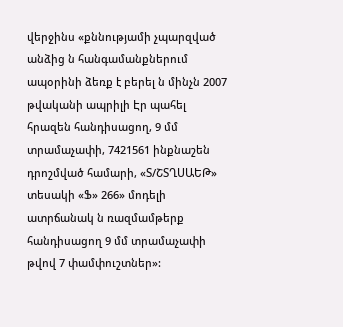վերջինս «քննությամի չպարզված անձից ն հանգամանքներում ապօրինի ձեռք է բերել ն մինչն 2007 թվականի ապրիլի Էր պահել հրազեն հանդիսացող, 9 մմ տրամաչափի, 7421561 ինքնաշեն դրոշմված համարի, «Տ/ՇՏՂՍԱԵԹ» տեսակի «Ֆ» 266» մոդելի ատրճանակ ն ռազմամթերք հանդիսացող 9 մմ տրամաչափի թվով 7 փամփուշտներ»: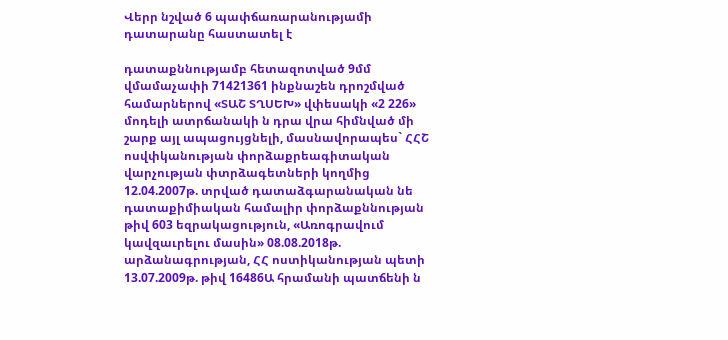Վերր նշված 6 պափճառարանությամի դատարանը հաստատել է

դատաքննությամբ հետազոտված 9մմ վմամաչափի 71421361 ինքնաշեն դրոշմված համարներով «ՏԱՇ ՏՂՍԵԽ» վփեսակի «2 226» մոդելի ատրճանակի ն դրա վրա հիմնված մի շարք այլ ապացույցնելի, մասնավորապես` ՀՀՇ ոսվփկանության փորձաքրեագիտական վարչության փտրձագետների կողմից 12.04.2007թ. տրված դատաձգարանական նե դատաքիմիական համալիր փորձաքննության թիվ 603 եզրակացություն, «Առոգրավում կավզաւրելու մասին» 08.08.2018թ. արձանագրության, ՀՀ ոստիկանության պետի 13.07.2009թ. թիվ 16486Ա հրամանի պատճենի ն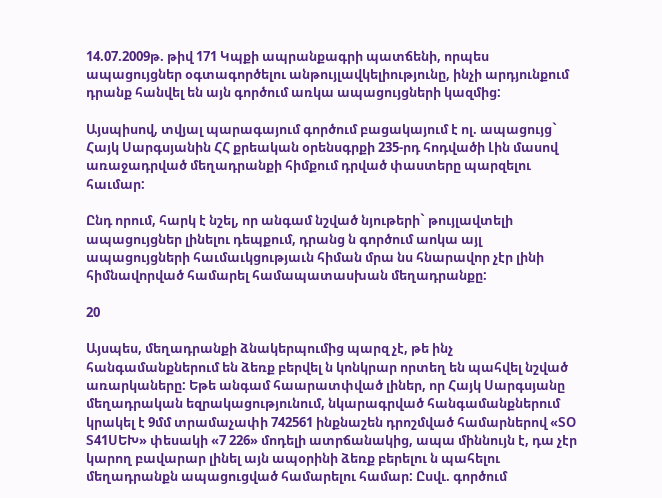14.07.2009թ. թիվ 171 Կպքի ապրանքագրի պատճենի, որպես ապացույցներ օգտագործելու անթույլավկելիությունը, ինչի արդյունքում դրանք հանվել են այն գործում առկա ապացույցների կազմից:

Այսպիսով, տվյալ պարագայում գործում բացակայում է ոլ. ապացույց` Հայկ Սարգսյանին ՀՀ քրեական օրենսգրքի 235-րդ հոդվածի Լին մասով առաջադրված մեղադրանքի հիմքում դրված փաստերը պարզելու հաւմար:

Ընդ որում, հարկ է նշել, որ անգամ նշված նյութերի` թույլավտելի ապացույցներ լինելու դեպքում, դրանց ն գործում աոկա այլ ապացույցների հաւմաւկցությաւն հիման մրա նս հնարավոր չէր լինի հիմնավորված համարել համապատասխան մեղադրանքը:

20

Այսպես, մեղադրանքի ձնակերպումից պարզ չէ, թե ինչ հանգամանքներում են ձեռք բերվել ն կոնկրար որտեղ են պահվել նշված առարկաները: Եթե անգամ հաարատփված լիներ, որ Հայկ Սարգսյանը մեղադրական եզրակացությունում, նկարագրված հանգամանքներում կրակել է 9մմ տրամաչափի 742561 ինքնաշեն դրոշմված համարներով «ՏՕ Տ41ՍԵԽ» փեսակի «7 226» մոդելի ատրճանակից, ապա միննույն է, դա չէր կարող բավարար լինել այն ապօրինի ձեռք բերելու ն պահելու մեղադրանքն ապացուցված համարելու համար: Ըսվւ. գործում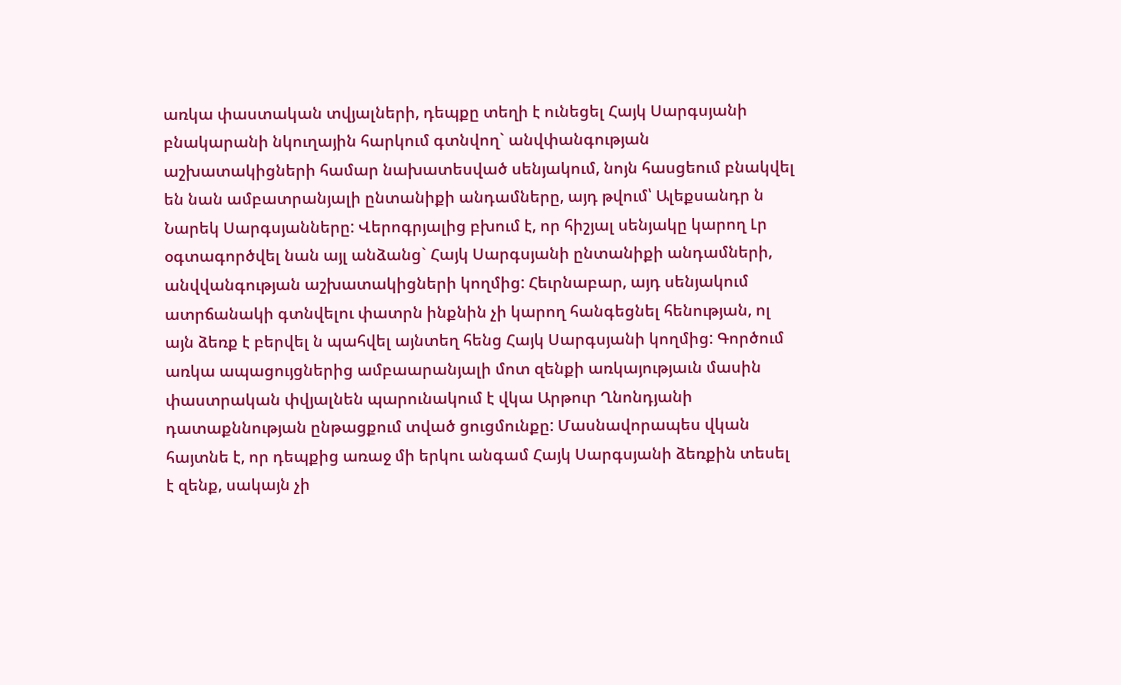առկա փաստական տվյալների, դեպքը տեղի է ունեցել Հայկ Սարգսյանի բնակարանի նկուղային հարկում գտնվող` անվփանգության աշխատակիցների համար նախատեսված սենյակում, նոյն հասցեում բնակվել են նան ամբատրանյալի ընտանիքի անդամները, այդ թվում՝ Ալեքսանդր ն Նարեկ Սարգսյանները: Վերոգրյալից բխում է, որ հիշյալ սենյակը կարող Լր օգտագործվել նան այլ անձանց` Հայկ Սարգսյանի ընտանիքի անդամների, անվվանգության աշխատակիցների կողմից: Հեւրնաբար, այդ սենյակում ատրճանակի գտնվելու փատրն ինքնին չի կարող հանգեցնել հենության, ոլ այն ձեռք է բերվել ն պահվել այնտեղ հենց Հայկ Սարգսյանի կողմից: Գործում առկա ապացույցներից ամբաարանյալի մոտ զենքի առկայությաւն մասին փաստրական փվյալնեն պարունակում է վկա Արթուր Ղնոնդյանի դատաքննության ընթացքում տված ցուցմունքը: Մասնավորապես վկան հայտնե է, որ դեպքից առաջ մի երկու անգամ Հայկ Սարգսյանի ձեռքին տեսել է զենք, սակայն չի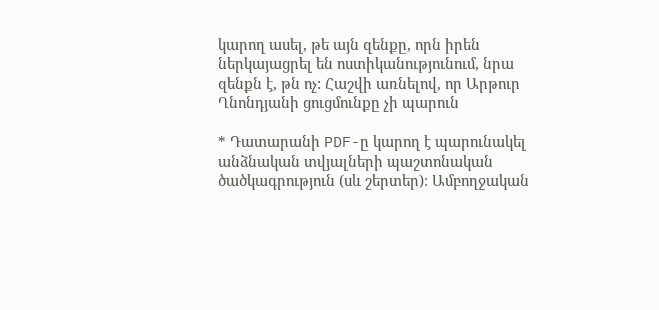կարող ասել, թե այն զենքը, որն իրեն ներկայացրել են ոստիկանությունում, նրա զենքն է, թն ոչ: Հաշվի առնելով, որ Արթուր Ղնոնդյանի ցուցմունքը չի պարուն

* Դատարանի PDF-ը կարող է պարունակել անձնական տվյալների պաշտոնական ծածկագրություն (սև շերտեր)։ Ամբողջական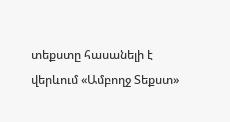տեքստը հասանելի է վերևում «Ամբողջ Տեքստ»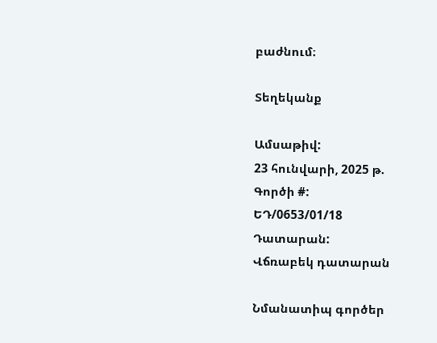բաժնում։

Տեղեկանք

Ամսաթիվ:
23 հունվարի, 2025 թ.
Գործի #:
ԵԴ/0653/01/18
Դատարան:
Վճռաբեկ դատարան

Նմանատիպ գործեր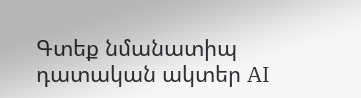Գտեք նմանատիպ դատական ակտեր AI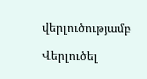վերլուծությամբ

Վերլուծել